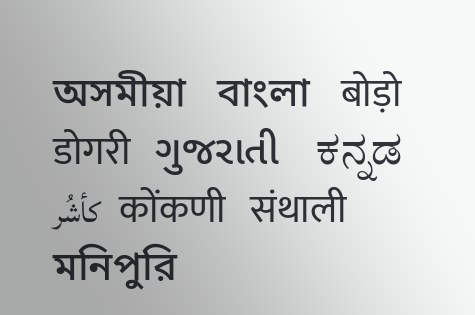অসমীয়া   বাংলা   बोड़ो   डोगरी   ગુજરાતી   ಕನ್ನಡ   كأشُر   कोंकणी   संथाली   মনিপুরি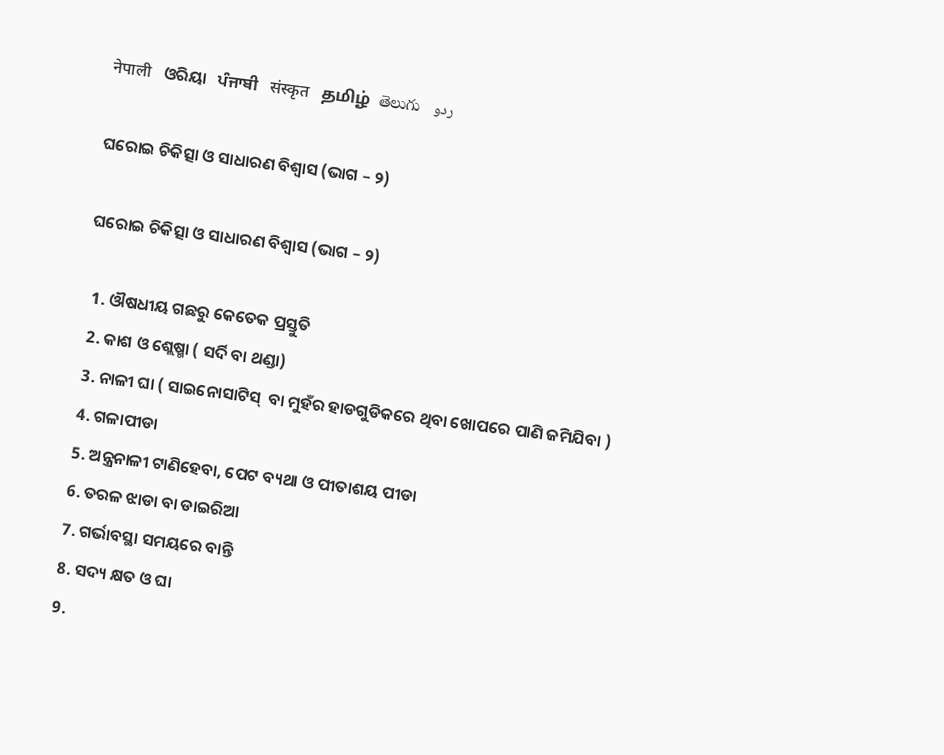नेपाली   ଓରିୟା   ਪੰਜਾਬੀ   संस्कृत   தமிழ்  తెలుగు   ردو

ଘରୋଇ ଚିକିତ୍ସା ଓ ସାଧାରଣ ବିଶ୍ଵାସ (ଭାଗ – ୨)

ଘରୋଇ ଚିକିତ୍ସା ଓ ସାଧାରଣ ବିଶ୍ଵାସ (ଭାଗ – ୨)

  1. ଔଷଧୀୟ ଗଛରୁ କେତେକ ପ୍ରସ୍ତୁତି
  2. କାଶ ଓ ଶ୍ଲେଷ୍ମା ( ସର୍ଦି ବା ଥଣ୍ଡା)
  3. ନାଳୀ ଘା ( ସାଇନୋସାଟିସ୍  ବା ମୁହଁର ହାଡଗୁଡିକରେ ଥିବା ଖୋପରେ ପାଣି ଜମିଯିବା )
  4. ଗଳାପୀଡା
  5. ଅନ୍ତ୍ରନାଳୀ ଟାଣିହେବା, ପେଟ ବ୍ୟଥା ଓ ପୀତାଶୟ ପୀଡା
  6. ତରଳ ଝାଡା ବା ଡାଇରିଆ
  7. ଗର୍ଭାବସ୍ଥା ସମୟରେ ବାନ୍ତି
  8. ସଦ୍ୟ କ୍ଷତ ଓ ଘା
  9.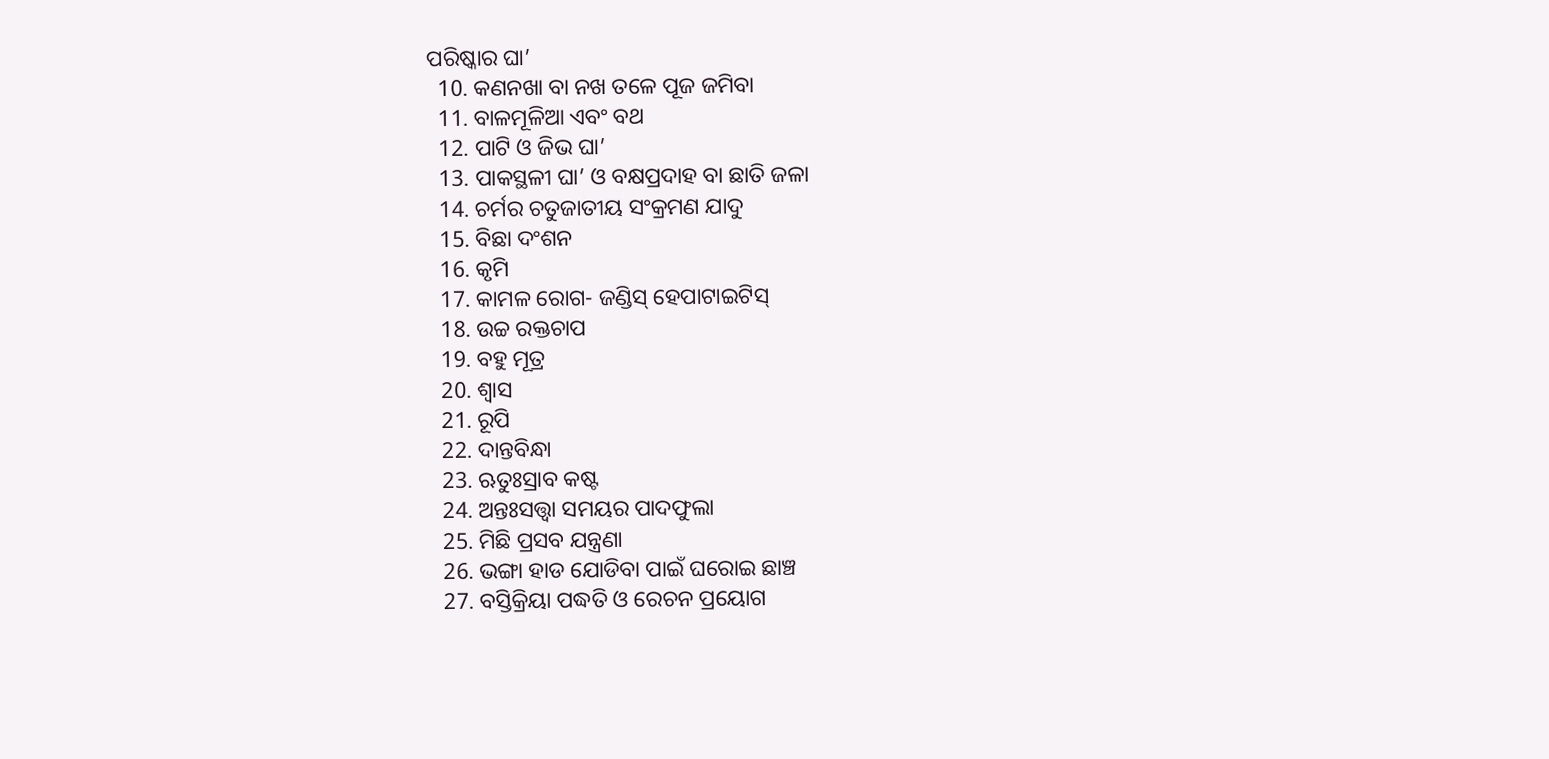ପରିଷ୍କାର ଘା’
  10. କଣନଖା ବା ନଖ ତଳେ ପୂଜ ଜମିବା
  11. ବାଳମୂଳିଆ ଏବଂ ବଥ
  12. ପାଟି ଓ ଜିଭ ଘା’
  13. ପାକସ୍ଥଳୀ ଘା’ ଓ ବକ୍ଷପ୍ରଦାହ ବା ଛାତି ଜଳା
  14. ଚର୍ମର ଚତୁଜାତୀୟ ସଂକ୍ରମଣ ଯାଦୁ
  15. ବିଛା ଦଂଶନ
  16. କୃମି
  17. କାମଳ ରୋଗ- ଜଣ୍ଡିସ୍ ହେପାଟାଇଟିସ୍
  18. ଉଚ୍ଚ ରକ୍ତଚାପ
  19. ବହୁ ମୂତ୍ର
  20. ଶ୍ଵାସ
  21. ରୂପି
  22. ଦାନ୍ତବିନ୍ଧା
  23. ଋତୁଃସ୍ରାବ କଷ୍ଟ
  24. ଅନ୍ତଃସତ୍ତ୍ଵା ସମୟର ପାଦଫୁଲା
  25. ମିଛି ପ୍ରସବ ଯନ୍ତ୍ରଣା
  26. ଭଙ୍ଗା ହାଡ ଯୋଡିବା ପାଇଁ ଘରୋଇ ଛାଞ୍ଚ
  27. ବସ୍ତିକ୍ରିୟା ପଦ୍ଧତି ଓ ରେଚନ ପ୍ରୟୋଗ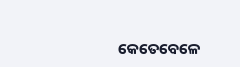କେତେବେଳେ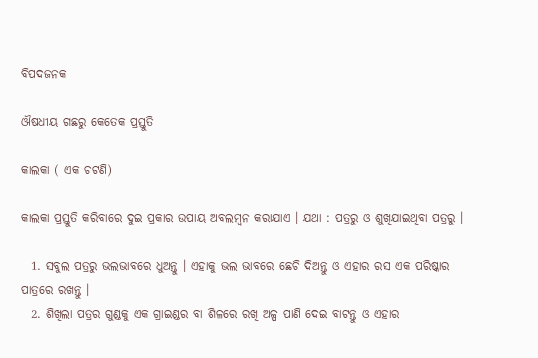ବିପଦଜନକ

ଔଷଧୀୟ ଗଛରୁ କେତେକ ପ୍ରସ୍ତୁତି

କାଲକା ( ଏକ ଚଟଣି)

କାଲକା ପ୍ରସ୍ତୁତି କରିବାରେ ଦୁଇ ପ୍ରକାର ଉପାୟ ଅବଲମ୍ବନ କରାଯାଏ । ଯଥା : ପତ୍ରରୁ ଓ ଶୁଖିଯାଇଥିବା ପତ୍ରରୁ ।

  1. ସବୁଲ ପତ୍ରରୁ ଭଲଭାବରେ ଧୁଅନ୍ତୁ । ଏହାକୁ ଭଲ ଭାବରେ ଛେଚି ଦିଅନ୍ତୁ ଓ ଏହାର ରସ ଏକ ପରିଷ୍କାର ପାତ୍ରରେ ରଖନ୍ତୁ ।
  2. ଶିଖିଲା ପତ୍ରର ଗୁଣ୍ଡକୁ ଏକ ଗ୍ରାଇଣ୍ଡର ବା ଶିଳରେ ରଖି ଅଳ୍ପ ପାଣି ଦେଇ ବାଟନ୍ତୁ ଓ ଏହାର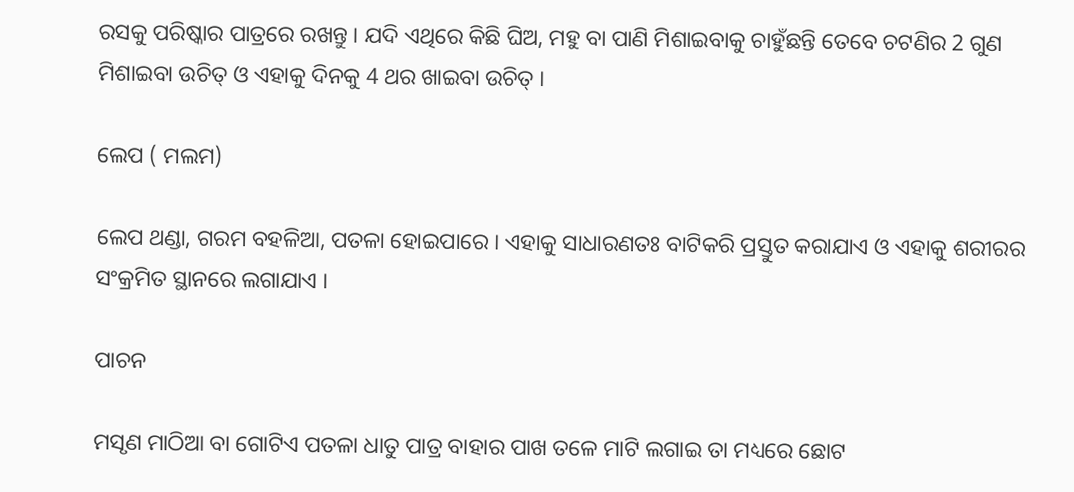ରସକୁ ପରିଷ୍କାର ପାତ୍ରରେ ରଖନ୍ତୁ । ଯଦି ଏଥିରେ କିଛି ଘିଅ, ମହୁ ବା ପାଣି ମିଶାଇବାକୁ ଚାହୁଁଛନ୍ତି ତେବେ ଚଟଣିର 2 ଗୁଣ ମିଶାଇବା ଉଚିତ୍ ଓ ଏହାକୁ ଦିନକୁ 4 ଥର ଖାଇବା ଉଚିତ୍ ।

ଲେପ ( ମଲମ)

ଲେପ ଥଣ୍ଡା, ଗରମ ବହଳିଆ, ପତଳା ହୋଇପାରେ । ଏହାକୁ ସାଧାରଣତଃ ବାଟିକରି ପ୍ରସ୍ତୁତ କରାଯାଏ ଓ ଏହାକୁ ଶରୀରର ସଂକ୍ରମିତ ସ୍ଥାନରେ ଲଗାଯାଏ ।

ପାଚନ

ମସୃଣ ମାଠିଆ ବା ଗୋଟିଏ ପତଳା ଧାତୁ ପାତ୍ର ବାହାର ପାଖ ତଳେ ମାଟି ଲଗାଇ ତା ମଧ୍ୟରେ ଛୋଟ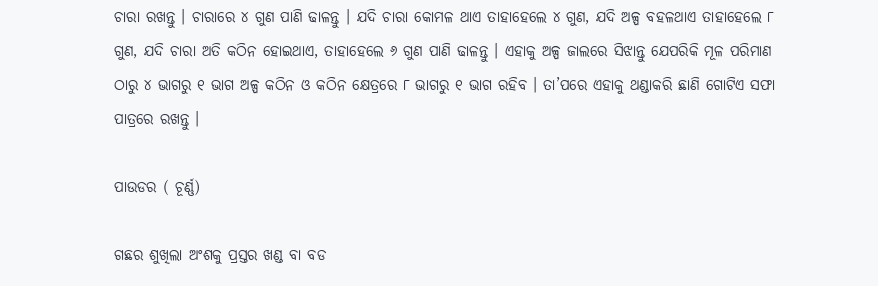ଚାରା ରଖନ୍ତୁ । ଚାରାରେ ୪ ଗୁଣ ପାଣି ଢାଳନ୍ତୁ । ଯଦି ଚାରା କୋମଳ ଥାଏ ତାହାହେଲେ ୪ ଗୁଣ, ଯଦି ଅଳ୍ପ ବହଳଥାଏ ତାହାହେଲେ ୮ ଗୁଣ, ଯଦି ଚାରା ଅତି କଠିନ ହୋଇଥାଏ, ତାହାହେଲେ ୬ ଗୁଣ ପାଣି ଢାଳନ୍ତୁ । ଏହାକୁ ଅଳ୍ପ ଜାଲରେ ସିଝାନ୍ତୁ ଯେପରିକି ମୂଳ ପରିମାଣ ଠାରୁ ୪ ଭାଗରୁ ୧ ଭାଗ ଅଳ୍ପ କଠିନ ଓ କଠିନ କ୍ଷେତ୍ରରେ ୮ ଭାଗରୁ ୧ ଭାଗ ରହିବ । ତା’ପରେ ଏହାକୁ ଥଣ୍ଡାକରି ଛାଣି ଗୋଟିଏ ସଫା ପାତ୍ରରେ ରଖନ୍ତୁ ।

ପାଉଡର ( ଚୂର୍ଣ୍ଣ)

ଗଛର ଶୁଖିଲା ଅଂଶକୁ ପ୍ରସ୍ତର ଖଣ୍ଡ ବା ବଡ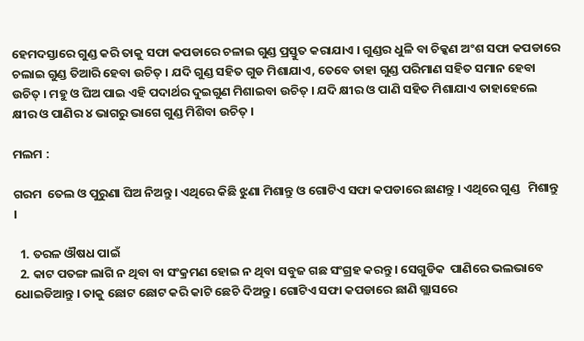ହେମଦସ୍ତାରେ ଗୁଣ୍ଡ କରି ତାକୁ ସଫା କପଡାରେ ଚଳାଇ ଗୁଣ୍ଡ ପ୍ରସ୍ତୁତ କରାଯାଏ । ଗୁଣ୍ଡର ଧୁଳି ବା ଚିକ୍କଣ ଅଂଶ ସଫା କପଡାରେ ଚଲାଇ ଗୁଣ୍ଡ ତିଆରି ହେବା ଉଚିତ୍ । ଯଦି ଗୁଣ୍ଡ ସହିତ ଗୁଡ ମିଶାଯାଏ, ତେବେ ତାହା ଗୁଣ୍ଡ ପରିମାଣ ସହିତ ସମାନ ହେବା ଉଚିତ୍ । ମହୁ ଓ ଘିଅ ପାଇ ଏହି ପଦାର୍ଥର ଦୁଇଗୁଣ ମିଶାଇବା ଉଚିତ୍ । ଯଦି କ୍ଷୀର ଓ ପାଣି ସହିତ ମିଶାଯାଏ ତାହାହେଲେ କ୍ଷୀର ଓ ପାଣିର ୪ ଭାଗରୁ ଭାଗେ ଗୁଣ୍ଡ ମିଶିବା ଉଚିତ୍ ।

ମଲମ :

ଗରମ  ତେଲ ଓ ପୁରୁଣା ଘିଅ ନିଅନ୍ତୁ । ଏଥିରେ କିଛି ଝୁଣା ମିଶାନ୍ତୁ ଓ ଗୋଟିଏ ସଫା କପଡାରେ ଛାଣନ୍ତୁ । ଏଥିରେ ଗୁଣ୍ଡ   ମିଶାନ୍ତୁ ।

  1. ତରଳ ଔଷଧ ପାଇଁ
  2. କାଟ ପତଙ୍ଗ ଲାଗି ନ ଥିବା ବା ସଂକ୍ରମଣ ହୋଇ ନ ଥିବା ସବୁଜ ଗଛ ସଂଗ୍ରହ କରନ୍ତୁ । ସେଗୁଡିକ  ପାଣିରେ ଭଲଭାବେ ଧୋଇଡିଆନ୍ତୁ । ତାକୁ ଛୋଟ ଛୋଟ କରି କାଟି ଛେଚି ଦିଅନ୍ତୁ । ଗୋଟିଏ ସଫା କପଡାରେ ଛାଣି ଗ୍ଲାସରେ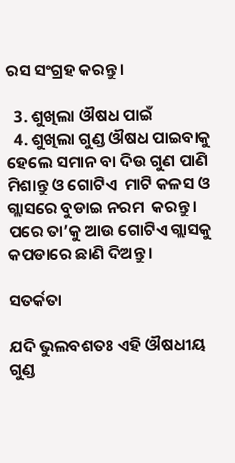ରସ ସଂଗ୍ରହ କରନ୍ତୁ ।

  3. ଶୁଖିଲା ଔଷଧ ପାଇଁ
  4. ଶୁଖିଲା ଗୁଣ୍ଡ ଔଷଧ ପାଇବାକୁ ହେଲେ ସମାନ ବା ଦିଉ ଗୁଣ ପାଣି ମିଶାନ୍ତୁ ଓ ଗୋଟିଏ  ମାଟି କଳସ ଓ  ଗ୍ଲାସରେ ବୁଡାଇ ନରମ  କରନ୍ତୁ । ପରେ ତା’କୁ ଆଉ ଗୋଟିଏ ଗ୍ଲାସକୁ କପଡାରେ ଛାଣି ଦିଅନ୍ତୁ ।

ସତର୍କତା

ଯଦି ଭୁଲବଶତଃ ଏହି ଔଷଧୀୟ ଗୁଣ୍ଡ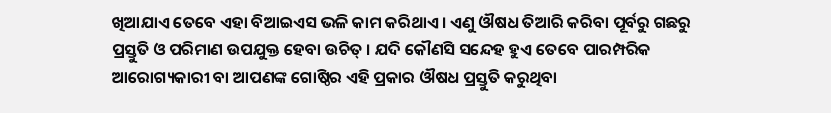ଖିଆଯାଏ ତେବେ ଏହା ବିଆଇଏସ ଭଳି କାମ କରିଥାଏ । ଏଣୁ ଔଷଧ ତିଆରି କରିବା ପୂର୍ବରୁ ଗଛରୁ ପ୍ରସ୍ତୁତି ଓ ପରିମାଣ ଉପଯୁକ୍ତ ହେବା ଉଚିତ୍ । ଯଦି କୌଣସି ସନ୍ଦେହ ହୁଏ ତେବେ ପାରମ୍ପରିକ ଆରୋଗ୍ୟକାରୀ ବା ଆପଣଙ୍କ ଗୋଷ୍ଠିର ଏହି ପ୍ରକାର ଔଷଧ ପ୍ରସ୍ତୁତି କରୁଥିବା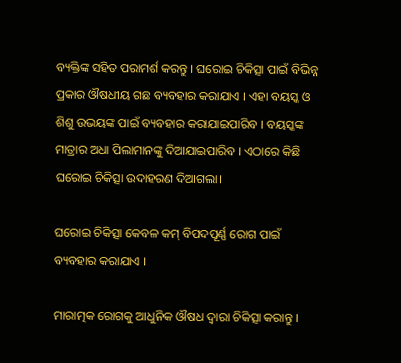ବ୍ୟକ୍ତିଙ୍କ ସହିତ ପରାମର୍ଶ କରନ୍ତୁ । ଘରୋଇ ଚିକିତ୍ସା ପାଇଁ ବିଭିନ୍ନ ପ୍ରକାର ଔଷଧୀୟ ଗଛ ବ୍ୟବହାର କରାଯାଏ । ଏହା ବୟସ୍କ ଓ ଶିଶୁ ଉଭୟଙ୍କ ପାଇଁ ବ୍ୟବହାର କରାଯାଇପାରିବ । ବୟସ୍କଙ୍କ ମାତ୍ରାର ଅଧା ପିଲାମାନଙ୍କୁ ଦିଆଯାଇପାରିବ । ଏଠାରେ କିଛି ଘରୋଇ ଚିକିତ୍ସା ଉଦାହରଣ ଦିଆଗଲା।

ଘରୋଇ ଚିକିତ୍ସା କେବଳ କମ୍ ବିପଦପୂର୍ଣ୍ଣ ରୋଗ ପାଇଁ ବ୍ୟବହାର କରାଯାଏ ।

ମାରାତ୍ମକ ରୋଗକୁ ଆଧୁନିକ ଔଷଧ ଦ୍ଵାରା ଚିକିତ୍ସା କରାନ୍ତୁ ।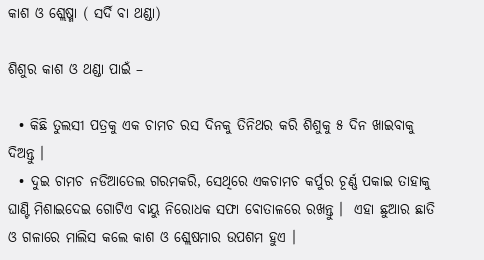କାଶ ଓ ଶ୍ଲେଷ୍ମା ( ସର୍ଦି ବା ଥଣ୍ଡା)

ଶିଶୁର କାଶ ଓ ଥଣ୍ଡା ପାଇଁ –

  • କିଛି ତୁଲସୀ ପତ୍ରକୁ ଏକ ଚାମଚ ରସ ଦିନକୁ ତିନିଥର କରି ଶିଶୁକୁ ୫ ଦିନ ଖାଇବାକୁ ଦିଅନ୍ତୁ ।
  • ଦୁଇ ଚାମଚ ନଡିଆତେଲ ଗରମକରି, ସେଥିରେ ଏକଚାମଚ କର୍ପୁର ଚୂର୍ଣ୍ଣ ପକାଇ ତାହାକୁ ଘାଣ୍ଟି ମିଶାଇଦେଇ ଗୋଟିଏ ବାୟୁ ନିରୋଧକ ସଫା ବୋତାଳରେ ରଖନ୍ତୁ ।  ଏହା ଛୁଆର ଛାତି ଓ ଗଳାରେ ମାଲିସ କଲେ କାଶ ଓ ଶ୍ଲେଷମାର ଉପଶମ ହୁଏ ।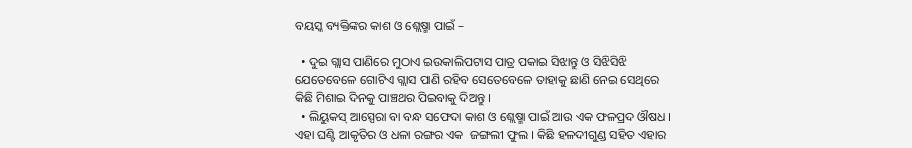ବୟସ୍କ ବ୍ୟକ୍ତିଙ୍କର କାଶ ଓ ଶ୍ଲେଷ୍ମା ପାଇଁ –

  • ଦୁଇ ଗ୍ଲାସ ପାଣିରେ ମୁଠାଏ ଇଉକାଲିପଟାସ ପାତ୍ର ପକାଇ ସିଝାନ୍ତୁ ଓ ସିଝିସିଝି ଯେତେବେଳେ ଗୋଟିଏ ଗ୍ଲାସ ପାଣି ରହିବ ସେତେବେଳେ ତାହାକୁ ଛାଣି ନେଇ ସେଥିରେ କିଛି ମିଶାଇ ଦିନକୁ ପାଞ୍ଚଥର ପିଇବାକୁ ଦିଅନ୍ତୁ ।
  • ଲିୟୁକସ୍ ଆସ୍ପେରା ବା ବନ୍ଧ ସଫେଦା କାଶ ଓ ଶ୍ଲେଷ୍ମା ପାଇଁ ଆଉ ଏକ ଫଳପ୍ରଦ ଔଷଧ । ଏହା ଘଣ୍ଟି ଆକୃତିର ଓ ଧଳା ରଙ୍ଗର ଏକ  ଜଙ୍ଗଲୀ ଫୁଲ । କିଛି ହଳଦୀଗୁଣ୍ଡ ସହିତ ଏହାର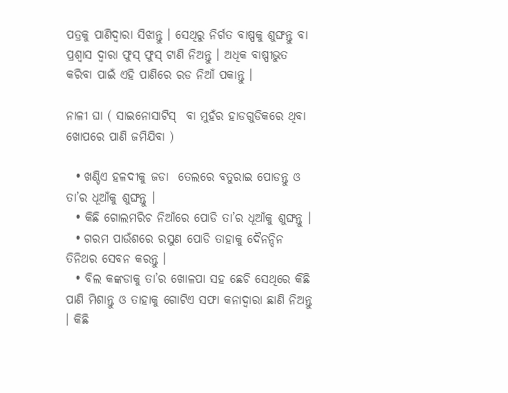ପତ୍ରକୁ ପାଣିଦ୍ଵାରା ସିଝାନ୍ତୁ । ସେଥିରୁ ନିର୍ଗତ ବାଷ୍ପକୁ ଶୁଙ୍ଘନ୍ତୁ ବା ପ୍ରଶ୍ଵାସ ଦ୍ଵାରା ଫୁସ୍ ଫୁସ୍ ଟାଣି ନିଅନ୍ତୁ । ଅଧିକ ବାଷ୍ପୀଭୁତ କରିବା ପାଇଁ ଏହି ପାଣିରେ ରଡ ନିଆଁ ପକାନ୍ତୁ ।

ନାଳୀ ଘା ( ସାଇନୋସାଟିସ୍  ବା ମୁହଁର ହାଡଗୁଡିକରେ ଥିବା ଖୋପରେ ପାଣି ଜମିଯିବା )

  • ଖଣ୍ଡିଏ ହଳଦୀକୁ ଜଡା  ତେଲରେ ବତୁରାଇ ପୋଡନ୍ତୁ ଓ ତା’ର ଧୂଆଁକୁ ଶୁଙ୍ଘନ୍ତୁ ।
  • କିଛି ଗୋଲମରିଚ ନିଆଁରେ ପୋଡି ତା’ର ଧୂଆଁକୁ ଶୁଙ୍ଘନ୍ତୁ ।
  • ଗରମ ପାଉଁଶରେ ରସୁଣ ପୋଡି ତାହାକୁ ଦୈନନ୍ଦିନ ତିନିଥର ସେବନ କରନ୍ତୁ ।
  • ବିଲ କଙ୍କଡାକୁ ତା’ର ଖୋଳପା ସହ ଛେଚି ସେଥିରେ କିଛି ପାଣି ମିଶାନ୍ତୁ ଓ ତାହାକୁ ଗୋଟିଏ ସଫା କନାଦ୍ଵାରା ଛାଣି ନିଅନ୍ତୁ । କିଛି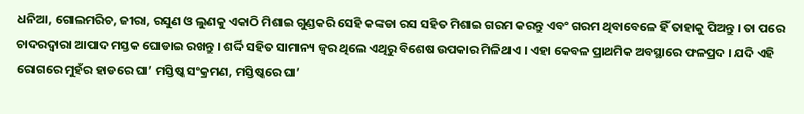ଧନିଆ, ଗୋଲମରିଚ, ଜୀରା, ରସୁଣ ଓ ଲୁଣକୁ ଏକାଠି ମିଶାଇ ଗୁଣ୍ଡକରି ସେହି କଙ୍କଡା ରସ ସହିତ ମିଶାଇ ଗରମ କରନ୍ତୁ ଏବଂ ଗରମ ଥିବାବେଳେ ହିଁ ତାହାକୁ ପିଅନ୍ତୁ । ତା ପରେ ଚାଦରଦ୍ଵାରା ଆପାଦ ମସ୍ତକ ଘୋଡାଇ ରଖନ୍ତୁ । ଶର୍ଦ୍ଦି ସହିତ ସାମାନ୍ୟ ଜ୍ଵର ଥିଲେ ଏଥିରୁ ବିଶେଷ ଉପକାର ମିଳିଥାଏ । ଏହା କେବଳ ପ୍ରାଥମିକ ଅବସ୍ଥାରେ ଫଳପ୍ରଦ । ଯଦି ଏହି ରୋଗରେ ମୁହଁର ହାଡରେ ଘା’ ମସ୍ତିଷ୍କ ସଂକ୍ରମଣ, ମସ୍ତିଷ୍କରେ ଘା’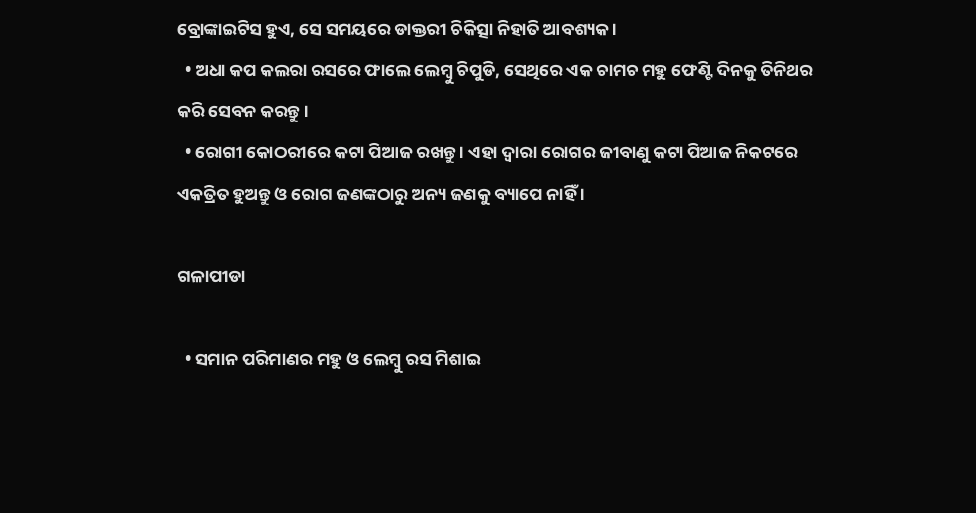ବ୍ରୋଙ୍କାଇଟିସ ହୁଏ, ସେ ସମୟରେ ଡାକ୍ତରୀ ଚିକିତ୍ସା ନିହାତି ଆବଶ୍ୟକ ।
  • ଅଧା କପ କଲରା ରସରେ ଫାଲେ ଲେମ୍ବୁ ଚିପୁଡି, ସେଥିରେ ଏକ ଚାମଚ ମହୁ ଫେଣ୍ଟି ଦିନକୁ ତିନିଥର କରି ସେବନ କରନ୍ତୁ ।
  • ରୋଗୀ କୋଠରୀରେ କଟା ପିଆଜ ରଖନ୍ତୁ । ଏହା ଦ୍ଵାରା ରୋଗର ଜୀବାଣୁ କଟା ପିଆଜ ନିକଟରେ ଏକତ୍ରିତ ହୁଅନ୍ତୁ ଓ ରୋଗ ଜଣଙ୍କଠାରୁ ଅନ୍ୟ ଜଣକୁ ବ୍ୟାପେ ନାହିଁ ।

ଗଳାପୀଡା

  • ସମାନ ପରିମାଣର ମହୁ ଓ ଲେମ୍ବୁ ରସ ମିଶାଇ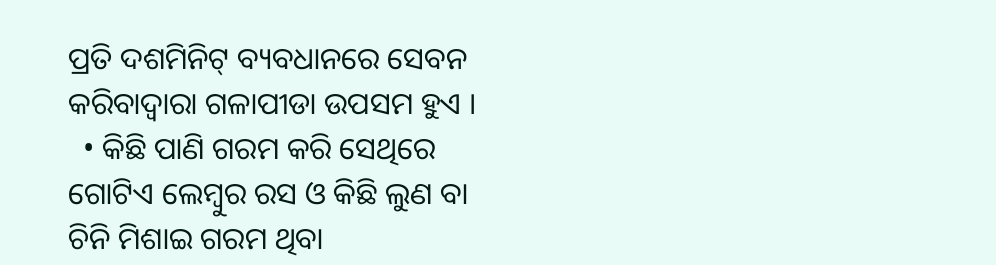ପ୍ରତି ଦଶମିନିଟ୍ ବ୍ୟବଧାନରେ ସେବନ କରିବାଦ୍ଵାରା ଗଳାପୀଡା ଉପସମ ହୁଏ ।
  • କିଛି ପାଣି ଗରମ କରି ସେଥିରେ ଗୋଟିଏ ଲେମ୍ବୁର ରସ ଓ କିଛି ଲୁଣ ବା ଚିନି ମିଶାଇ ଗରମ ଥିବା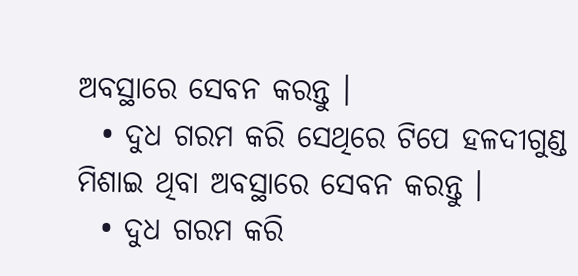ଅବସ୍ଥାରେ ସେବନ କରନ୍ତୁ ।
  • ଦୁଧ ଗରମ କରି ସେଥିରେ ଟିପେ ହଳଦୀଗୁଣ୍ଡ ମିଶାଇ ଥିବା ଅବସ୍ଥାରେ ସେବନ କରନ୍ତୁ ।
  • ଦୁଧ ଗରମ କରି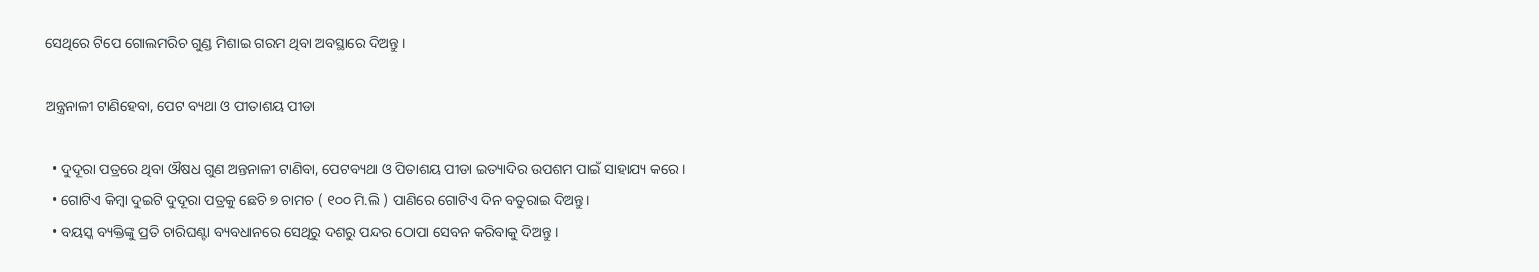ସେଥିରେ ଟିପେ ଗୋଲମରିଚ ଗୁଣ୍ଡ ମିଶାଇ ଗରମ ଥିବା ଅବସ୍ଥାରେ ଦିଅନ୍ତୁ ।

ଅନ୍ତ୍ରନାଳୀ ଟାଣିହେବା, ପେଟ ବ୍ୟଥା ଓ ପୀତାଶୟ ପୀଡା

  • ଦୁଦୂରା ପତ୍ରରେ ଥିବା ଔଷଧ ଗୁଣ ଅନ୍ତନାଳୀ ଟାଣିବା, ପେଟବ୍ୟଥା ଓ ପିତାଶୟ ପୀଡା ଇତ୍ୟାଦିର ଉପଶମ ପାଇଁ ସାହାଯ୍ୟ କରେ ।
  • ଗୋଟିଏ କିମ୍ବା ଦୁଇଟି ଦୁଦୂରା ପତ୍ରକୁ ଛେଚି ୭ ଚାମଚ ( ୧୦୦ ମି.ଲି ) ପାଣିରେ ଗୋଟିଏ ଦିନ ବତୁରାଇ ଦିଅନ୍ତୁ।
  • ବୟସ୍କ ବ୍ୟକ୍ତିଙ୍କୁ ପ୍ରତି ଚାରିଘଣ୍ଟା ବ୍ୟବଧାନରେ ସେଥିରୁ ଦଶରୁ ପନ୍ଦର ଠୋପା ସେବନ କରିବାକୁ ଦିଅନ୍ତୁ ।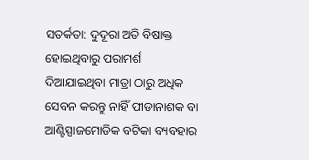ସତର୍କତା: ଦୁଦୂରା ଅତି ବିଷାକ୍ତ ହୋଇଥିବାରୁ ପରାମର୍ଶ ଦିଆଯାଇଥିବା ମାତ୍ରା ଠାରୁ ଅଧିକ ସେବନ କରନ୍ତୁ ନାହିଁ ପୀଡାନାଶକ ବା ଆଣ୍ଟିସ୍ପାଜମୋଡିକ ବଟିକା ବ୍ୟବହାର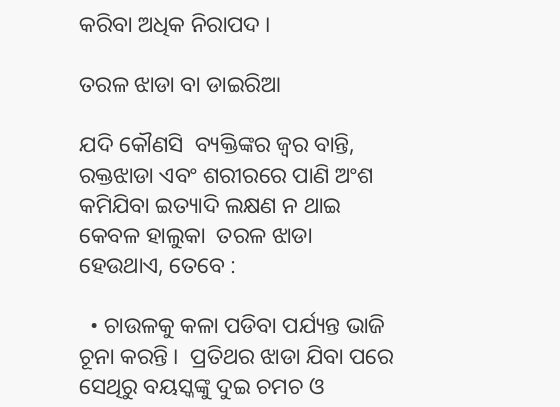କରିବା ଅଧିକ ନିରାପଦ ।

ତରଳ ଝାଡା ବା ଡାଇରିଆ

ଯଦି କୌଣସି  ବ୍ୟକ୍ତିଙ୍କର ଜ୍ଵର ବାନ୍ତି, ରକ୍ତଝାଡା ଏବଂ ଶରୀରରେ ପାଣି ଅଂଶ କମିଯିବା ଇତ୍ୟାଦି ଲକ୍ଷଣ ନ ଥାଇ କେବଳ ହାଲୁକା  ତରଳ ଝାଡା ହେଉଥାଏ, ତେବେ :

  • ଚାଉଳକୁ କଳା ପଡିବା ପର୍ଯ୍ୟନ୍ତ ଭାଜି ଚୂନା କରନ୍ତି ।  ପ୍ରତିଥର ଝାଡା ଯିବା ପରେ ସେଥିରୁ ବୟସ୍କଙ୍କୁ ଦୁଇ ଚମଚ ଓ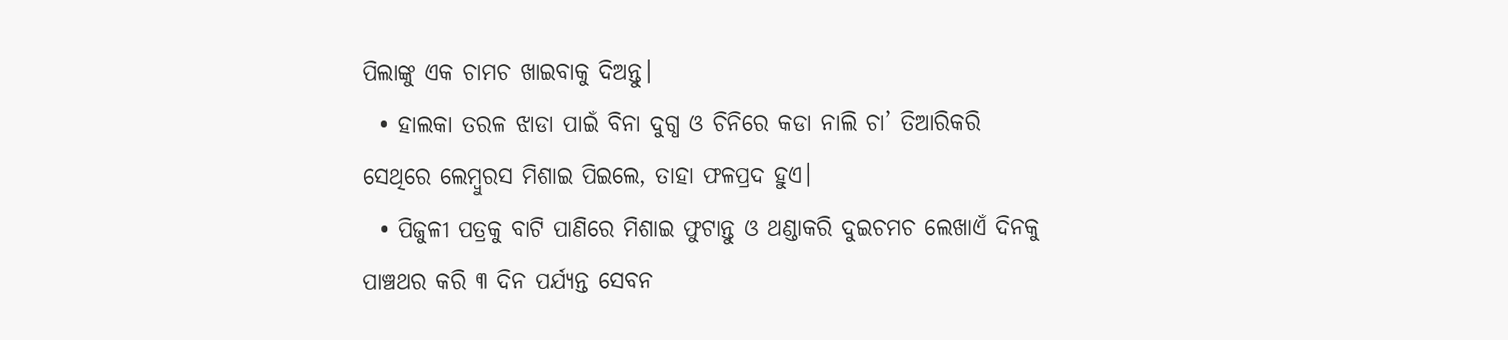ପିଲାଙ୍କୁ ଏକ ଚାମଚ ଖାଇବାକୁ ଦିଅନ୍ତୁ।
  • ହାଲକା ତରଳ ଝାଡା ପାଇଁ ବିନା ଦୁଗ୍ଧ ଓ ଚିନିରେ କଡା ନାଲି ଚା’ ତିଆରିକରି ସେଥିରେ ଲେମ୍ବୁରସ ମିଶାଇ ପିଇଲେ, ତାହା ଫଳପ୍ରଦ ହୁଏ।
  • ପିଜୁଳୀ ପତ୍ରକୁ ବାଟି ପାଣିରେ ମିଶାଇ ଫୁଟାନ୍ତୁ ଓ ଥଣ୍ଡାକରି ଦୁଇଚମଚ ଲେଖାଏଁ ଦିନକୁ ପାଞ୍ଚଥର କରି ୩ ଦିନ ପର୍ଯ୍ୟନ୍ତ ସେବନ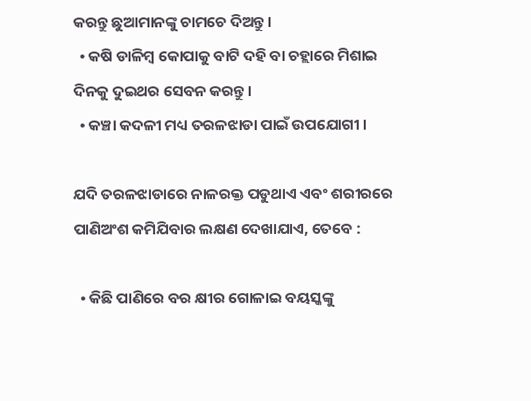କରନ୍ତୁ ଛୁଆମାନଙ୍କୁ ଚାମଚେ ଦିଅନ୍ତୁ।
  • କଷି ଡାଳିମ୍ବ କୋପାକୁ ବାଟି ଦହି ବା ଚହ୍ଲାରେ ମିଶାଇ ଦିନକୁ ଦୁଇଥର ସେବନ କରନ୍ତୁ।
  • କଞ୍ଚା କଦଳୀ ମଧ୍ୟ ତରଳଝାଡା ପାଇଁ ଉପଯୋଗୀ ।

ଯଦି ତରଳଝାଡାରେ ନାଳରକ୍ତ ପଡୁଥାଏ ଏବଂ ଶରୀରରେ ପାଣିଅଂଶ କମିଯିବାର ଲକ୍ଷଣ ଦେଖାଯାଏ, ତେବେ :

  • କିଛି ପାଣିରେ ବର କ୍ଷୀର ଗୋଳାଇ ବୟସ୍କଙ୍କୁ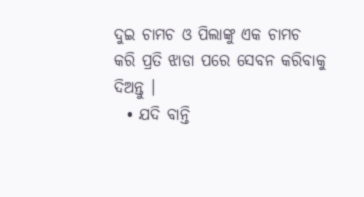ଦୁଇ ଚାମଚ ଓ ପିଲାଙ୍କୁ ଏକ ଚାମଚ କରି ପ୍ରତି ଝାଡା ପରେ ସେବନ କରିବାକୁ ଦିଅନ୍ତୁ ।
  • ଯଦି ବାନ୍ତି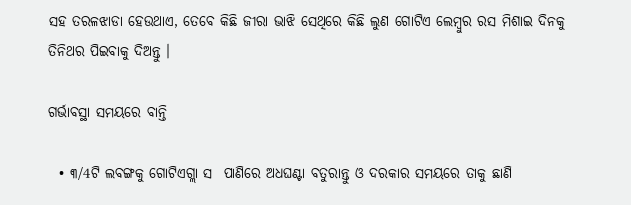ସହ ତରଳଝାଡା ହେଉଥାଏ, ତେବେ କିଛି ଜୀରା ଭାଝି ସେଥିରେ କିଛି ଲୁଣ ଗୋଟିଏ ଲେମ୍ବୁର ରସ ମିଶାଇ ଦିନକୁ ତିନିଥର ପିଇବାକୁ ଦିଅନ୍ତୁ ।

ଗର୍ଭାବସ୍ଥା ସମୟରେ ବାନ୍ତି

  • ୩/4ଟି ଲବଙ୍ଗକୁ ଗୋଟିଏଗ୍ଲା ସ  ପାଣିରେ ଅଧଘଣ୍ଟା ବତୁରାନ୍ତୁ ଓ ଦରକାର ସମୟରେ ତାକୁ ଛାଣି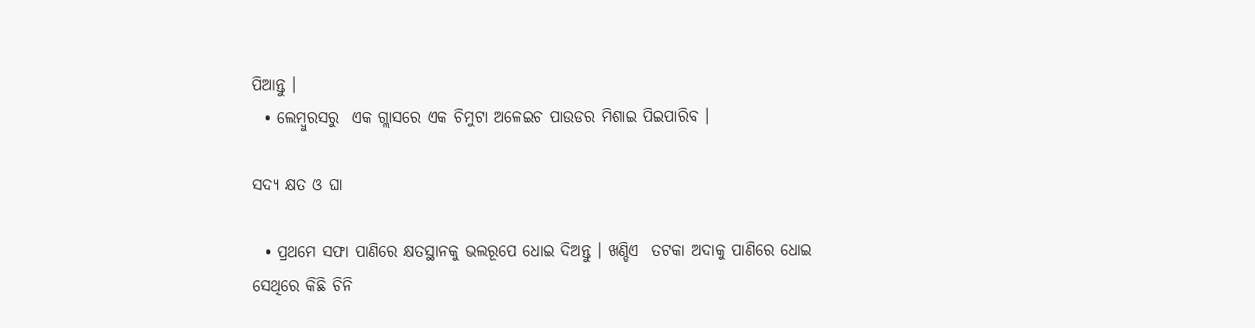ପିଆନ୍ତୁ ।
  • ଲେମ୍ବୁରସରୁ  ଏକ ଗ୍ଲାସରେ ଏକ ଚିମୁଟା ଅଳେଇଚ ପାଉଡର ମିଶାଇ ପିଇପାରିବ ।

ସଦ୍ୟ କ୍ଷତ ଓ ଘା

  • ପ୍ରଥମେ ସଫା ପାଣିରେ କ୍ଷତସ୍ଥାନକୁ ଭଲରୂପେ ଧୋଇ ଦିଅନ୍ତୁ । ଖଣ୍ଡିଏ  ତଟକା ଅଦାକୁ ପାଣିରେ ଧୋଇ ସେଥିରେ କିଛି ଚିନି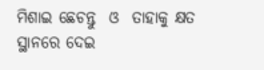ମିଶାଇ ଛେଚନ୍ତୁ  ଓ  ତାହାକୁ କ୍ଷତ ସ୍ଥାନରେ ଦେଇ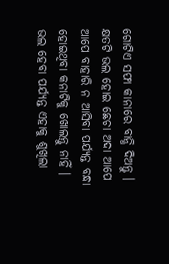ଗୋଟିଏ ସଫା କାନାରେ ବାନ୍ଧି ଦିଅନ୍ତୁ । କ୍ଷତଟି ଭଲ ହୋଇ ଛେଚା ଅଦା ଆପେ ଆପେ ବାହାରି ନ ଆସିବା ପର୍ଯ୍ୟନ୍ତ ବନ୍ଧା ହୋଇଥିବା କନାଟିକୁ ଖୋଲନ୍ତୁ ନାହିଁ । ଭଲ ହେବା ପର୍ଯ୍ୟନ୍ତ ଏହାକୁ ଶୁଖିଲା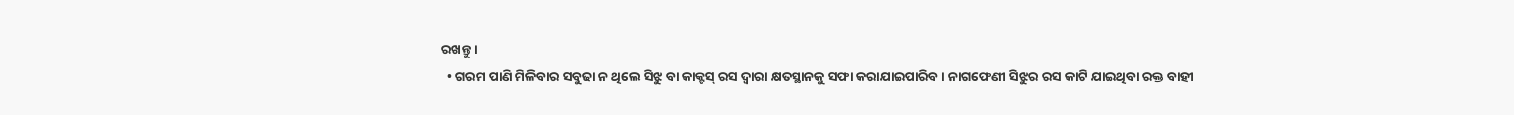ରଖନ୍ତୁ ।
  • ଗରମ ପାଣି ମିଳିବାର ସବୁଢା ନ ଥିଲେ ସିଝୁ ବା କାକ୍ଟସ୍ ରସ ଦ୍ଵାରା କ୍ଷତସ୍ଥାନକୁ ସଫା କରାଯାଇପାରିବ । ନାଗଫେଣୀ ସିଝୁର ରସ କାଟି ଯାଇଥିବା ରକ୍ତ ବାହୀ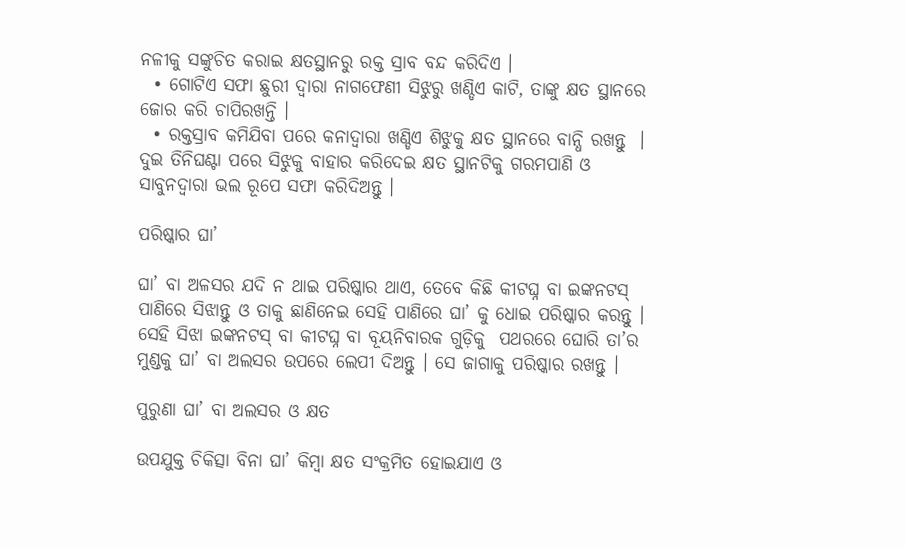ନଳୀକୁ ସଙ୍କୁଚିତ କରାଇ କ୍ଷତସ୍ଥାନରୁ ରକ୍ତ ସ୍ରାବ ବନ୍ଦ କରିଦିଏ ।
  • ଗୋଟିଏ ସଫା ଛୁରୀ ଦ୍ଵାରା ନାଗଫେଣୀ ସିଝୁରୁ ଖଣ୍ଡିଏ କାଟି, ତାଙ୍କୁ କ୍ଷତ ସ୍ଥାନରେ ଜୋର କରି ଚାପିରଖନ୍ତି ।
  • ରକ୍ତସ୍ରାବ କମିଯିବା ପରେ କନାଦ୍ଵାରା ଖଣ୍ଡିଏ ଶିଝୁକୁ କ୍ଷତ ସ୍ଥାନରେ ବାନ୍ଧି ରଖନ୍ତୁ  । ଦୁଇ ତିନିଘଣ୍ଟା ପରେ ସିଝୁକୁ ବାହାର କରିଦେଇ କ୍ଷତ ସ୍ଥାନଟିକୁ ଗରମପାଣି ଓ ସାବୁନଦ୍ଵାରା ଭଲ ରୂପେ ସଫା କରିଦିଅନ୍ତୁ ।

ପରିଷ୍କାର ଘା’

ଘା’ ବା ଅଳସର ଯଦି ନ ଥାଇ ପରିଷ୍କାର ଥାଏ, ତେବେ କିଛି କୀଟଘ୍ନ ବା ଇଙ୍କନଟସ୍ ପାଣିରେ ସିଝାନ୍ତୁ ଓ ତାକୁ ଛାଣିନେଇ ସେହି ପାଣିରେ ଘା’ କୁ ଧୋଇ ପରିଷ୍କାର କରନ୍ତୁ । ସେହି ସିଝା ଇଙ୍କନଟସ୍ ବା କୀଟଘ୍ନ ବା ବୂୟନିବାରକ ଗୁଡ଼ିକୁ  ପଥରରେ ଘୋରି ତା’ର ମୁଣ୍ଡକୁ ଘା’ ବା ଅଲସର ଉପରେ ଲେପୀ ଦିଅନ୍ତୁ । ସେ ଜାଗାକୁ ପରିଷ୍କାର ରଖନ୍ତୁ ।

ପୁରୁଣା ଘା’ ବା ଅଲସର ଓ କ୍ଷତ

ଉପଯୁକ୍ତ ଚିକିତ୍ସା ବିନା ଘା’ କିମ୍ବା କ୍ଷତ ସଂକ୍ରମିତ ହୋଇଯାଏ ଓ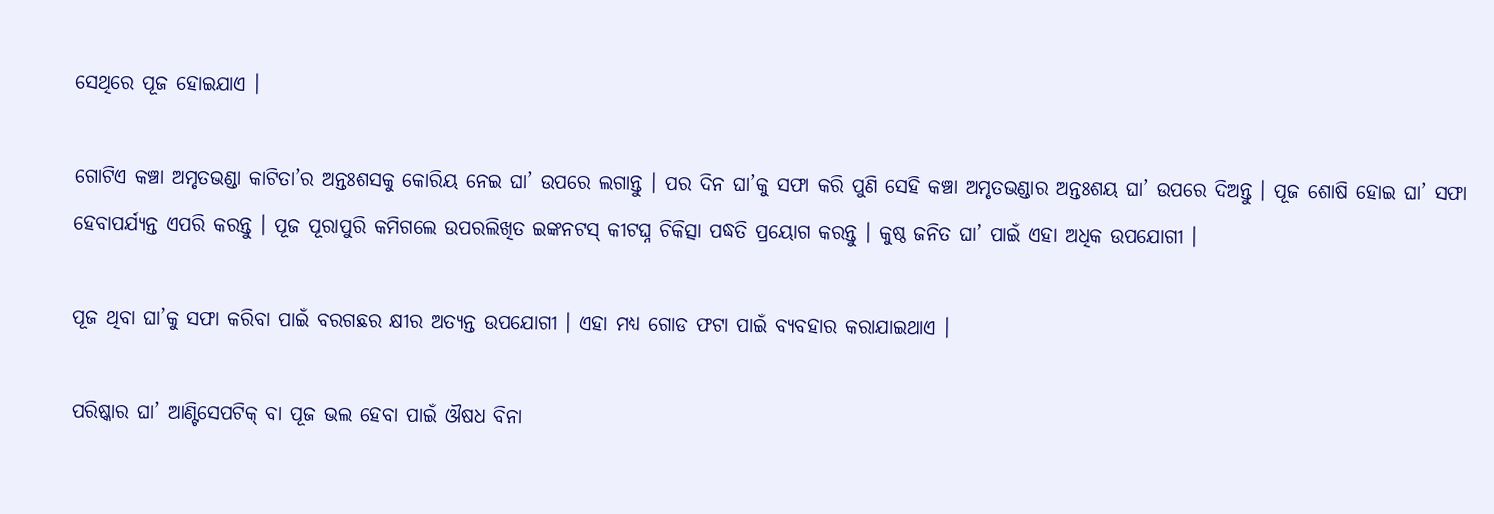ସେଥିରେ ପୂଜ ହୋଇଯାଏ ।

ଗୋଟିଏ କଞ୍ଚା ଅମୃତଭଣ୍ଡା କାଟିତା’ର ଅନ୍ତଃଶସକୁ କୋରିୟ ନେଇ ଘା’ ଉପରେ ଲଗାନ୍ତୁ । ପର ଦିନ ଘା’କୁ ସଫା କରି ପୁଣି ସେହି କଞ୍ଚା ଅମୃତଭଣ୍ଡାର ଅନ୍ତଃଶୟ ଘା’ ଉପରେ ଦିଅନ୍ତୁ । ପୂଜ ଶୋଷି ହୋଇ ଘା’ ସଫା ହେବାପର୍ଯ୍ୟନ୍ତ ଏପରି କରନ୍ତୁ । ପୂଜ ପୂରାପୁରି କମିଗଲେ ଉପରଲିଖିତ ଇଙ୍କନଟସ୍ କୀଟଘ୍ନ ଚିକିତ୍ସା ପଦ୍ଧତି ପ୍ରୟୋଗ କରନ୍ତୁ । କୁଷ୍ଠ ଜନିତ ଘା’ ପାଇଁ ଏହା ଅଧିକ ଉପଯୋଗୀ ।

ପୂଜ ଥିବା ଘା’କୁ ସଫା କରିବା ପାଇଁ ବରଗଛର କ୍ଷୀର ଅତ୍ୟନ୍ତ ଉପଯୋଗୀ । ଏହା ମଧ୍ୟ ଗୋଡ ଫଟା ପାଇଁ ବ୍ୟବହାର କରାଯାଇଥାଏ ।

ପରିଷ୍କାର ଘା’ ଆଣ୍ଟିସେପଟିକ୍ ବା ପୂଜ ଭଲ ହେବା ପାଇଁ ଔଷଧ ବିନା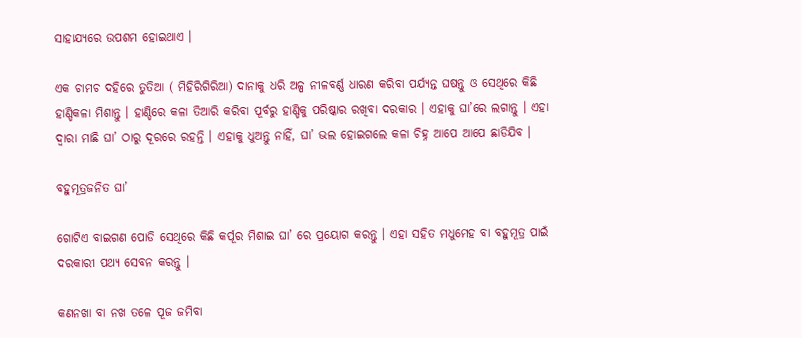ସାହାଯ୍ୟରେ ଉପଶମ ହୋଇଥାଏ ।

ଏକ ଚାମଚ ଦହିରେ ତୁତିଆ ( ମିହିରିଗିରିଆ) ଦାନାକୁ ଧରି ଅଳ୍ପ ନୀଳବର୍ଣ୍ଣ ଧାରଣ କରିବା ପର୍ଯ୍ୟନ୍ତ ଘଷନ୍ତୁ ଓ ସେଥିରେ କିଛି ହାଣ୍ଡିକଳା ମିଶାନ୍ତୁ । ହାଣ୍ଡିରେ କଳା ତିଆରି କରିବା ପୂର୍ବରୁ ହାଣ୍ଡିକୁ ପରିଷ୍କାର ରଖିବା ଦରକାର । ଏହାକୁ ଘା’ରେ ଲଗାନ୍ତୁ । ଏହା ଦ୍ଵାରା ମାଛି ଘା’ ଠାରୁ ଦୂରରେ ରହନ୍ତି । ଏହାକୁ ଧୁଅନ୍ତୁ ନାହିଁ, ଘା’ ଭଲ ହୋଇଗଲେ କଳା ଚିହ୍ନ ଆପେ ଆପେ ଛାଡିଯିବ ।

ବହୁମୂତ୍ରଜନିତ ଘା’

ଗୋଟିଏ ବାଇଗଣ ପୋଡି ସେଥିରେ କିଛି କର୍ପୂର ମିଶାଇ ଘା’ ରେ ପ୍ରୟୋଗ କରନ୍ତୁ । ଏହା ସହିତ ମଧୁମେହ ବା ବହୁମୂତ୍ର ପାଇଁ ଦରକାରୀ ପଥ୍ୟ ସେବନ କରନ୍ତୁ ।

କଣନଖା ବା ନଖ ତଳେ ପୂଜ ଜମିବା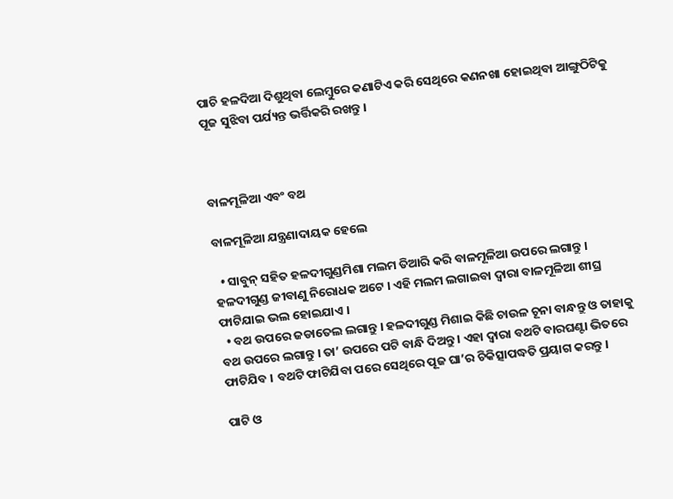ପାଚି ହଳଦିଆ ଦିଶୁଥିବା ଲେମ୍ବୁରେ କଣାଟିଏ କରି ସେଥିରେ କଣନଖା ହୋଇଥିବା ଆଙ୍ଗୁଠିଟିକୁ ପୂଜ ସୁଝିବା ପର୍ଯ୍ୟନ୍ତ ଭର୍ତ୍ତିକରି ରଖନ୍ତୁ ।



ବାଳମୂଳିଆ ଏବଂ ବଥ

ବାଳମୂଳିଆ ଯନ୍ତ୍ରଣାଦାୟକ ହେଲେ

  • ସାବୁନ୍ ସହିତ ହଳଦୀଗୁଣ୍ଡମିଶା ମଲମ ତିଆରି କରି ବାଳମୂଳିଆ ଉପରେ ଲଗାନ୍ତୁ । ହଳଦୀଗୁଣ୍ଡ ଜୀବାଣୁ ନିରୋଧକ ଅଟେ । ଏହି ମଲମ ଲଗାଇବା ଦ୍ଵାରା ବାଳମୂଳିଆ ଶୀଘ୍ର ଫାଟିଯାଇ ଭଲ ହୋଇଯାଏ ।
  • ବଥ ଉପରେ ଜଡାତେଲ ଲଗାନ୍ତୁ । ହଳଦୀଗୁଣ୍ଡ ମିଶାଇ କିଛି ଚାଉଳ ଚୂନା ବାନ୍ଧନ୍ତୁ ଓ ତାହାକୁ ବଥ ଉପରେ ଲଗାନ୍ତୁ । ତା’ ଉପରେ ପଟି ବାନ୍ଧି ଦିଅନ୍ତୁ । ଏହା ଦ୍ଵାରା ବଥଟି ବାରଘଣ୍ଟା ଭିତରେ ଫାଟିଯିବ । ବଥଟି ଫାଟିଯିବା ପରେ ସେଥିରେ ପୂଜ ଘା’ର ଚିକିତ୍ସାପଦ୍ଧତି ପ୍ରୟାଗ କରନ୍ତୁ ।

ପାଟି ଓ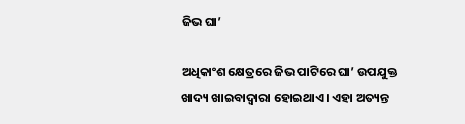ଜିଭ ଘା’

ଅଧିକାଂଶ କ୍ଷେତ୍ରରେ ଜିଭ ପାଟିରେ ଘା’ ଉପଯୁକ୍ତ ଖାଦ୍ୟ ଖାଇବାଦ୍ଵାରା ହୋଇଥାଏ । ଏହା ଅତ୍ୟନ୍ତ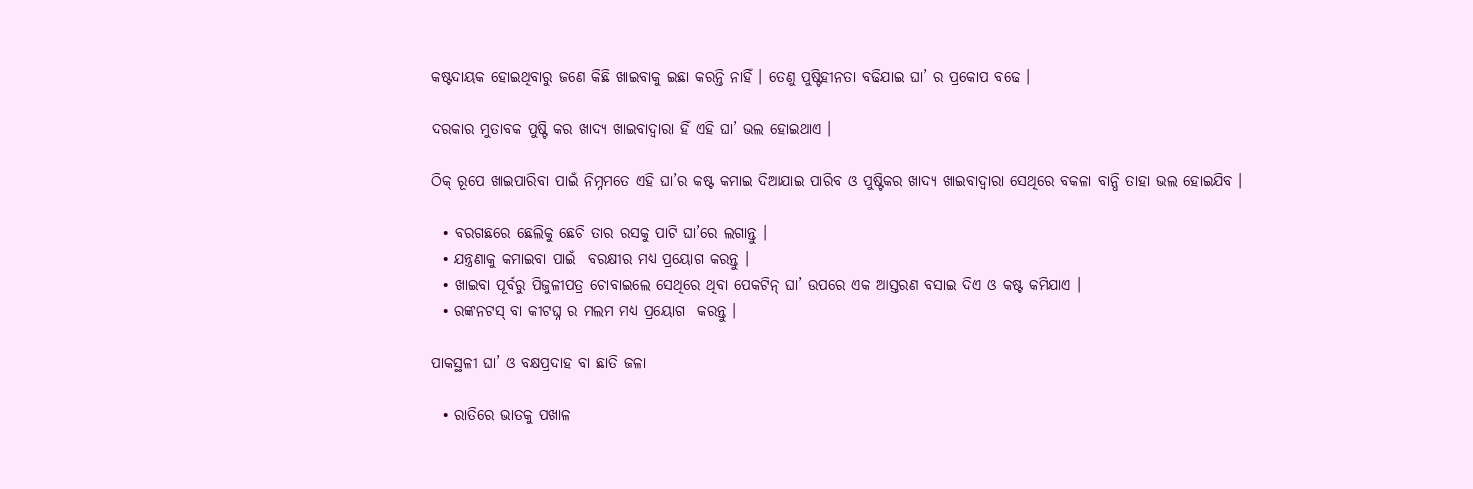କଷ୍ଟଦାୟକ ହୋଇଥିବାରୁ ଜଣେ କିଛି ଖାଇବାକୁ ଇଛା କରନ୍ତି ନାହିଁ । ତେଣୁ ପୁଷ୍ଟିହୀନତା ବଢିଯାଇ ଘା’ ର ପ୍ରକୋପ ବଢେ ।

ଦରକାର ମୁତାବକ ପୁଷ୍ଟି କର ଖାଦ୍ୟ ଖାଇବାଦ୍ଵାରା ହିଁ ଏହି ଘା’ ଭଲ ହୋଇଥାଏ ।

ଠିକ୍ ରୂପେ ଖାଇପାରିବା ପାଇଁ ନିମ୍ନମତେ ଏହି ଘା’ର କଷ୍ଟ କମାଇ ଦିଆଯାଇ ପାରିବ ଓ ପୁଷ୍ଟିକର ଖାଦ୍ୟ ଖାଇବାଦ୍ଵାରା ସେଥିରେ ବକଳା ବାନ୍ଧି ତାହା ଭଲ ହୋଇଯିବ ।

  • ବରଗଛରେ ଛେଲିକୁ ଛେଚି ତାର ରସକୁ ପାଟି ଘା’ରେ ଲଗାନ୍ତୁ ।
  • ଯନ୍ତ୍ରଣାକୁ କମାଇବା ପାଇଁ  ବରକ୍ଷୀର ମଧ୍ୟ ପ୍ରୟୋଗ କରନ୍ତୁ ।
  • ଖାଇବା ପୂର୍ବରୁ ପିଜୁଳୀପତ୍ର ଚୋବାଇଲେ ସେଥିରେ ଥିବା ପେକଟିନ୍ ଘା’ ଉପରେ ଏକ ଆସ୍ତରଣ ବସାଇ ଦିଏ ଓ କଷ୍ଟ କମିଯାଏ ।
  • ରଙ୍କନଟସ୍ ବା କୀଟଘ୍ନ ର ମଲମ ମଧ୍ୟ ପ୍ରୟୋଗ  କରନ୍ତୁ ।

ପାକସ୍ଥଳୀ ଘା’ ଓ ବକ୍ଷପ୍ରଦାହ ବା ଛାତି ଜଳା

  • ରାତିରେ ଭାତକୁ ପଖାଳ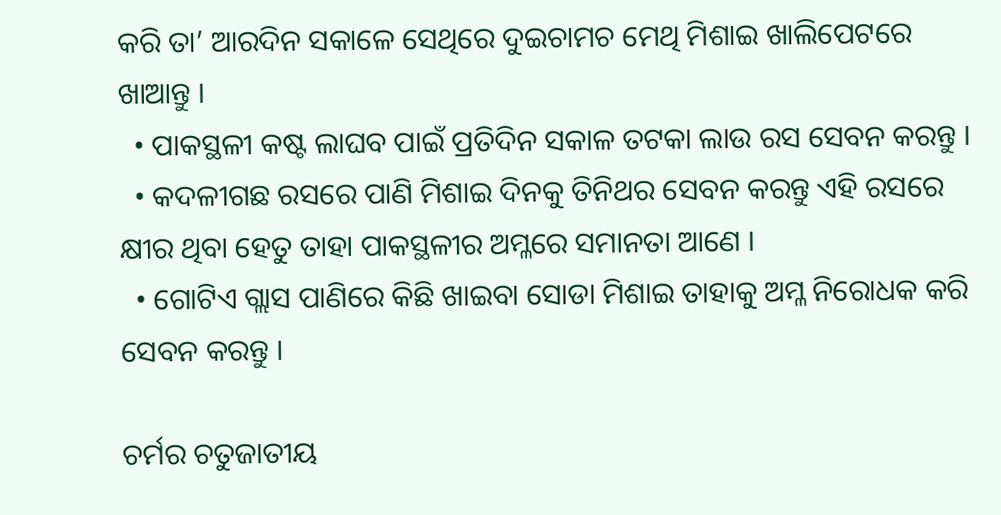କରି ତା’ ଆରଦିନ ସକାଳେ ସେଥିରେ ଦୁଇଚାମଚ ମେଥି ମିଶାଇ ଖାଲିପେଟରେ ଖାଆନ୍ତୁ ।
  • ପାକସ୍ଥଳୀ କଷ୍ଟ ଲାଘବ ପାଇଁ ପ୍ରତିଦିନ ସକାଳ ତଟକା ଲାଉ ରସ ସେବନ କରନ୍ତୁ ।
  • କଦଳୀଗଛ ରସରେ ପାଣି ମିଶାଇ ଦିନକୁ ତିନିଥର ସେବନ କରନ୍ତୁ ଏହି ରସରେ କ୍ଷୀର ଥିବା ହେତୁ ତାହା ପାକସ୍ଥଳୀର ଅମ୍ଳରେ ସମାନତା ଆଣେ ।
  • ଗୋଟିଏ ଗ୍ଲାସ ପାଣିରେ କିଛି ଖାଇବା ସୋଡା ମିଶାଇ ତାହାକୁ ଅମ୍ଳ ନିରୋଧକ କରି ସେବନ କରନ୍ତୁ ।

ଚର୍ମର ଚତୁଜାତୀୟ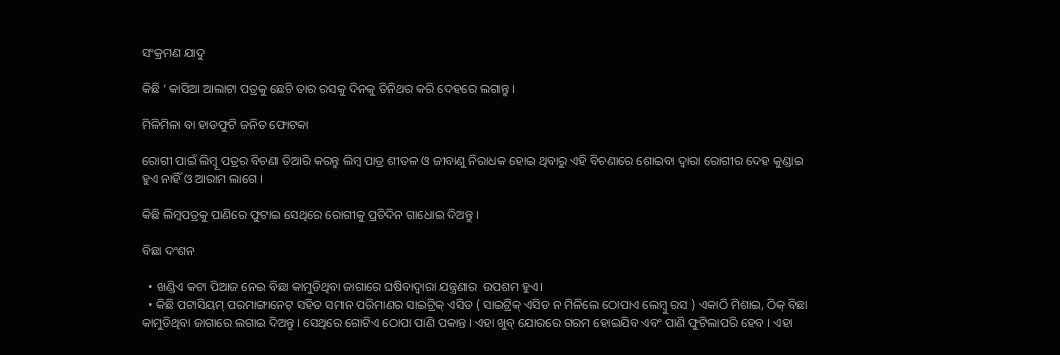ସଂକ୍ରମଣ ଯାଦୁ

କିଛି ‘ କାସିଆ ଆଲାଟା ପତ୍ରକୁ ଛେଚି ତାର ରସକୁ ଦିନକୁ ତିନିଥର କରି ଦେହରେ ଲଗାନ୍ତୁ ।

ମିଳିମିଳା ବା ହାଡଫୁଟି ଜନିତ ଫୋଟକା

ରୋଗୀ ପାଇଁ ଲିମ୍ବୂ ପତ୍ରର ବିଚଣା ତିଆରି କରନ୍ତୁ ଲିମ୍ବ ପାତ୍ର ଶୀତଳ ଓ ଜୀବାଣୁ ନିରାଧକ ହୋଇ ଥିବାରୁ ଏହି ବିଚଣାରେ ଶୋଇବା ଦ୍ଵାରା ରୋଗୀର ଦେହ କୁଣ୍ଡାଇ ହୁଏ ନାହିଁ ଓ ଆରାମ ଲାଗେ ।

କିଛି ଲିମ୍ବପତ୍ରକୁ ପାଣିରେ ଫୁଟାଇ ସେଥିରେ ରୋଗୀକୁ ପ୍ରତିଦିନ ଗାଧୋଇ ଦିଅନ୍ତୁ ।

ବିଛା ଦଂଶନ

  • ଖଣ୍ଡିଏ କଟା ପିଆଜ ନେଇ ବିଛା କାମୁଡିଥିବା ଜାଗାରେ ଘଷିବାଦ୍ଵାରା ଯନ୍ତ୍ରଣାର  ଉପଶମ ହୁଏ।
  • କିଛି ପଟାସିୟମ୍ ପରମାଙ୍ଗାନେଟ୍ ସହିତ ସମାନ ପରିମାଣର ସାଇଟ୍ରିକ୍ ଏସିଡ ( ସାଇଟ୍ରିକ୍ ଏସିଡ ନ ମିଳିଲେ ଠୋପାଏ ଲେମ୍ବୁ ରସ ) ଏକାଠି ମିଶାଇ, ଠିକ୍ ବିଛା କାମୁଡିଥିବା ଜାଗାରେ ଲଗାଇ ଦିଅନ୍ତୁ । ସେଥିରେ ଗୋଟିଏ ଠୋପା ପାଣି ପକାନ୍ତ । ଏହା ଖୁବ୍ ଯୋରରେ ଗରମ ହୋଇଯିବ ଏବଂ ପାଣି ଫୁଟିଲାପରି ହେବ । ଏହା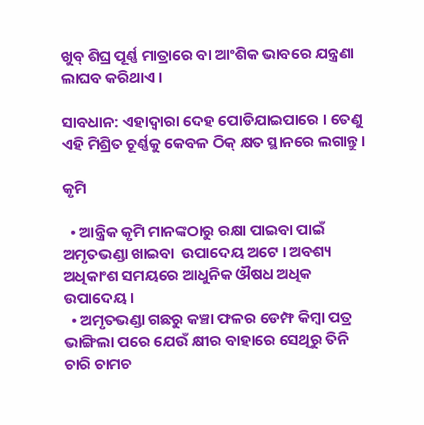ଖୁବ୍ ଶିଘ୍ର ପୂର୍ଣ୍ଣ ମାତ୍ରାରେ ବା ଆଂଶିକ ଭାବରେ ଯନ୍ତ୍ରଣା ଲାଘବ କରିଥାଏ ।

ସାବଧାନ: ଏହାଦ୍ଵାରା ଦେହ ପୋଡିଯାଇପାରେ । ତେଣୁ ଏହି ମିଶ୍ରିତ ଚୂର୍ଣ୍ଣକୁ କେବଳ ଠିକ୍ କ୍ଷତ ସ୍ଥାନରେ ଲଗାନ୍ତୁ ।

କୃମି

  • ଆନ୍ତ୍ରିକ କୃମି ମାନଙ୍କଠାରୁ ରକ୍ଷା ପାଇବା ପାଇଁ ଅମୃତଭଣ୍ଡା ଖାଇବା  ଉପାଦେୟ ଅଟେ । ଅବଶ୍ୟ ଅଧିକାଂଶ ସମୟରେ ଆଧୁନିକ ଔଷଧ ଅଧିକ ଉପାଦେୟ ।
  • ଅମୃତଭଣ୍ଡା ଗଛରୁ କଞ୍ଚା ଫଳର ଡେମ୍ଫ କିମ୍ବା ପତ୍ର ଭାଙ୍ଗିଲା ପରେ ଯେଉଁ କ୍ଷୀର ବାହାରେ ସେଥିରୁ ତିନି ଚାରି ଚାମଚ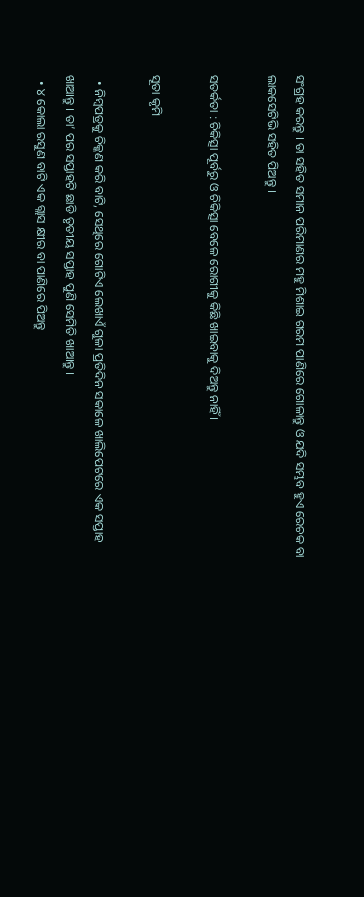ସଂଗ୍ରହ କରନ୍ତୁ । ତା ସହିତ ସମାନ ପରିମାଣର ମହୁ ମିଶାଇ ଗରମ ପାଣିରେ ଗୋଳାନ୍ତୁ ଓ ଯଦି ସମ୍ଭବ ହୁଏ ରେଚକ ବା ଲାକସେଟିଭି ସହିତ ପିଅନ୍ତୁ ।

ସତର୍କତା : ଚିକିତ୍ସା ପୂର୍ବରୁ ଓ ଚିକିତ୍ସା ବେଳେ ରୋଗୀକୁ କିଛି ଖାଇବାକୁ ଦିଅନ୍ତୁ ନାହିଁ ।

ସୂତା କୃମି

  • ନିମ୍ବପତ୍ରକୁ ଚିକ୍କଣ କରି ବାଟି, ସେଥିରେ ଗୋଟିଏ ଲେଖାଏଁ ଗୁଳା ପ୍ରତିଦିନ ସକାଳେ ଖାଲିପେଟରେ ଏକ ସପ୍ତାହ ଖାଆନ୍ତୁ । ତା’ ପର ସପ୍ତାହଟି ଛାଡି ତୃତୀୟ ସପ୍ତାହ ପୁଣି ସେମିତି ଖାଆନ୍ତୁ ।
  • ୪ କୋଲା ରସୁଣ ବାଟି ଏକ ଗ୍ଲାସ କ୍ଷୀର ବା ପାଣିରେ ପିଅନ୍ତୁ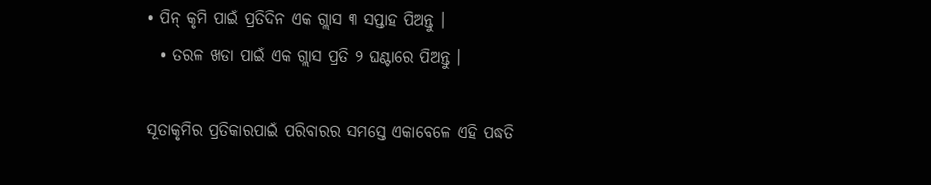• ପିନ୍ କୃମି ପାଇଁ ପ୍ରତିଦିନ ଏକ ଗ୍ଲାସ ୩ ସପ୍ତାହ ପିଅନ୍ତୁ ।
  • ତରଳ ଖଡା ପାଇଁ ଏକ ଗ୍ଲାସ ପ୍ରତି ୨ ଘଣ୍ଟାରେ ପିଅନ୍ତୁ ।

ସୂତାକୃମିର ପ୍ରତିକାରପାଇଁ ପରିବାରର ସମସ୍ତେ ଏକାବେଳେ ଏହି ପଦ୍ଧତି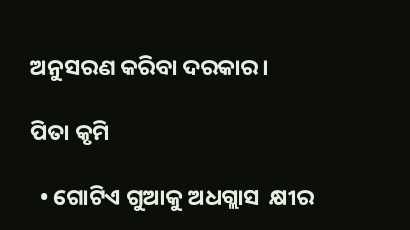ଅନୁସରଣ କରିବା ଦରକାର।

ପିତା କୃମି

  • ଗୋଟିଏ ଗୁଆକୁ ଅଧଗ୍ଲାସ  କ୍ଷୀର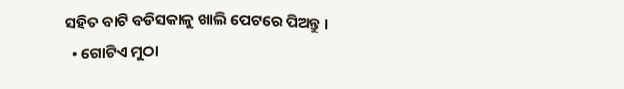ସହିତ ବାଟି ବଡିସକାଳୁ ଖାଲି ପେଟରେ ପିଅନ୍ତୁ ।
  • ଗୋଟିଏ ମୁଠା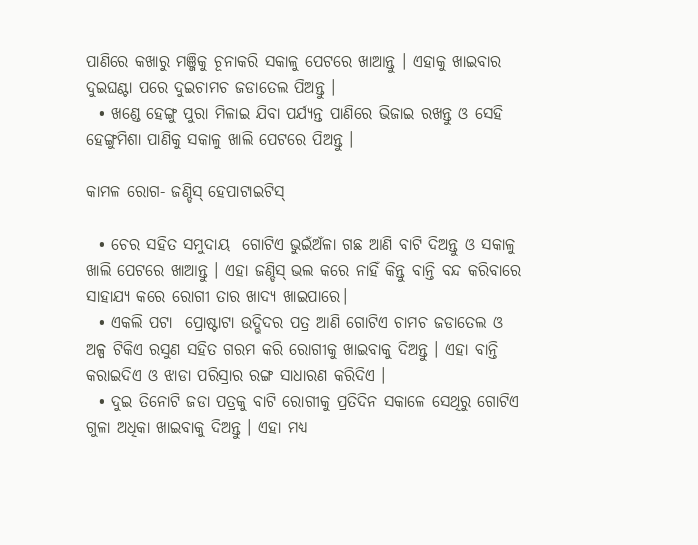ପାଣିରେ କଖାରୁ ମଞ୍ଜିକୁ ଚୂନାକରି ସକାଳୁ ପେଟରେ ଖାଆନ୍ତୁ । ଏହାକୁ ଖାଇବାର ଦୁଇଘଣ୍ଟା ପରେ ଦୁଇଚାମଚ ଜଡାତେଲ ପିଅନ୍ତୁ ।
  • ଖଣ୍ଡେ ହେଙ୍ଗୁ ପୁରା ମିଳାଇ ଯିବା ପର୍ଯ୍ୟନ୍ତ ପାଣିରେ ଭିଜାଇ ରଖନ୍ତୁ ଓ ସେହି ହେଙ୍ଗୁମିଶା ପାଣିକୁ ସକାଳୁ ଖାଲି ପେଟରେ ପିଅନ୍ତୁ ।

କାମଳ ରୋଗ- ଜଣ୍ଡିସ୍ ହେପାଟାଇଟିସ୍

  • ଚେର ସହିତ ସମୁଦାୟ  ଗୋଟିଏ ଭୁଇଁଅଁଳା ଗଛ ଆଣି ବାଟି ଦିଅନ୍ତୁ ଓ ସକାଳୁ ଖାଲି ପେଟରେ ଖାଆନ୍ତୁ । ଏହା ଜଣ୍ଡିସ୍ ଭଲ କରେ ନାହିଁ କିନ୍ତୁ ବାନ୍ତି ବନ୍ଦ କରିବାରେ ସାହାଯ୍ୟ କରେ ରୋଗୀ ତାର ଖାଦ୍ୟ ଖାଇପାରେ।
  • ଏକଲି ପଟା  ପ୍ରୋଷ୍ଟାଟା ଉଦ୍ଭିଦର ପତ୍ର ଆଣି ଗୋଟିଏ ଚାମଚ ଜଡାତେଲ ଓ ଅଳ୍ପ ଟିକିଏ ରସୁଣ ସହିତ ଗରମ କରି ରୋଗୀକୁ ଖାଇବାକୁ ଦିଅନ୍ତୁ । ଏହା ବାନ୍ତି କରାଇଦିଏ ଓ ଝାଡା ପରିସ୍ରାର ରଙ୍ଗ ସାଧାରଣ କରିଦିଏ ।
  • ଦୁଇ ତିନୋଟି ଜଡା ପତ୍ରକୁ ବାଟି ରୋଗୀକୁ ପ୍ରତିଦିନ ସକାଳେ ସେଥିରୁ ଗୋଟିଏ ଗୁଳା ଅଧିକା ଖାଇବାକୁ ଦିଅନ୍ତୁ । ଏହା ମଧ୍ୟ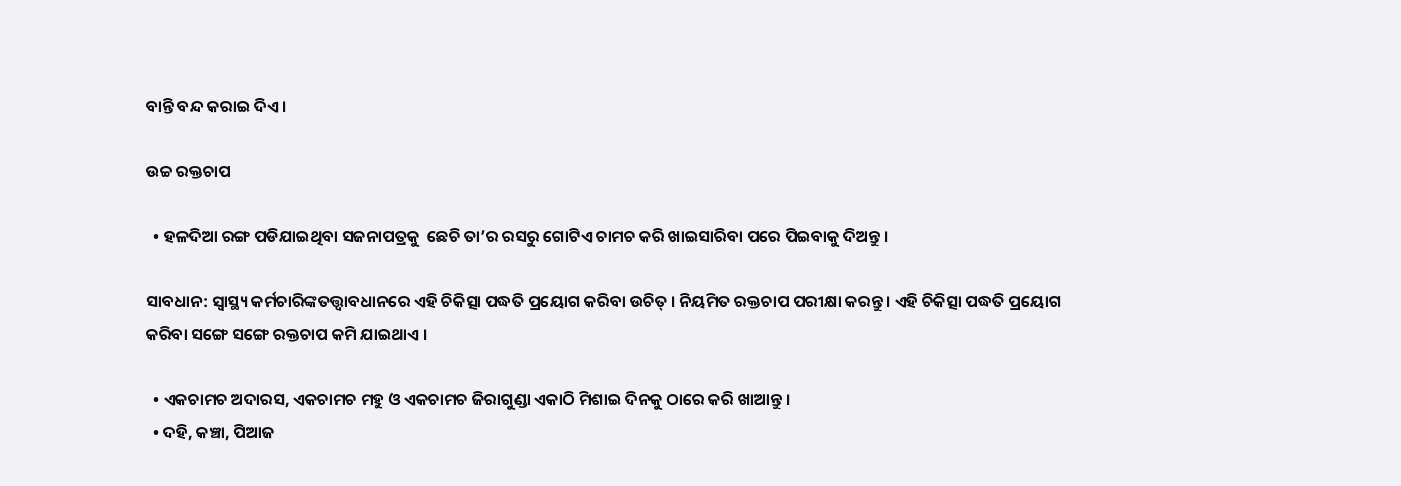ବାନ୍ତି ବନ୍ଦ କରାଇ ଦିଏ ।

ଉଚ୍ଚ ରକ୍ତଚାପ

  • ହଳଦିଆ ରଙ୍ଗ ପଡିଯାଇଥିବା ସଜନାପତ୍ରକୁ  ଛେଚି ତା’ର ରସରୁ ଗୋଟିଏ ଚାମଚ କରି ଖାଇସାରିବା ପରେ ପିଇବାକୁ ଦିଅନ୍ତୁ ।

ସାବଧାନ: ସ୍ୱାସ୍ଥ୍ୟ କର୍ମଚାରିଙ୍କତତ୍ତ୍ଵାବଧାନରେ ଏହି ଚିକିତ୍ସା ପଦ୍ଧତି ପ୍ରୟୋଗ କରିବା ଉଚିତ୍ । ନିୟମିତ ରକ୍ତଚାପ ପରୀକ୍ଷା କରନ୍ତୁ । ଏହି ଚିକିତ୍ସା ପଦ୍ଧତି ପ୍ରୟୋଗ କରିବା ସଙ୍ଗେ ସଙ୍ଗେ ରକ୍ତଚାପ କମି ଯାଇଥାଏ ।

  • ଏକଚାମଚ ଅଦାରସ, ଏକଚାମଚ ମହୁ ଓ ଏକଚାମଚ ଜିରାଗୁଣ୍ଡା ଏକାଠି ମିଶାଇ ଦିନକୁ ଠାରେ କରି ଖାଆନ୍ତୁ ।
  • ଦହି, କଞ୍ଚା, ପିଆଜ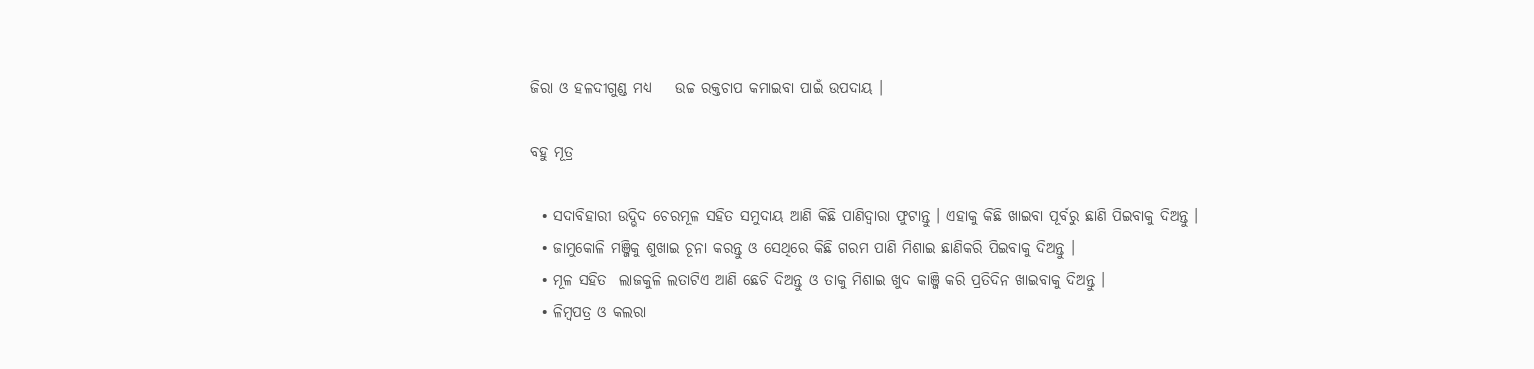ଜିରା ଓ ହଳଦୀଗୁଣ୍ଡ ମଧ୍ୟ    ଉଚ୍ଚ ରକ୍ତଚାପ କମାଇବା ପାଇଁ ଉପଦାୟ ।

ବହୁ ମୂତ୍ର

  • ସଦାବିହାରୀ ଉଦ୍ଭିଦ ଚେରମୂଳ ସହିତ ସମୁଦାୟ ଆଣି କିଛି ପାଣିଦ୍ଵାରା ଫୁଟାନ୍ତୁ । ଏହାକୁ କିଛି ଖାଇବା ପୂର୍ବରୁ ଛାଣି ପିଇବାକୁ ଦିଅନ୍ତୁ ।
  • ଜାମୁକୋଳି ମଞ୍ଜିକୁ ଶୁଖାଇ ଚୂନା କରନ୍ତୁ ଓ ସେଥିରେ କିଛି ଗରମ ପାଣି ମିଶାଇ ଛାଣିକରି ପିଇବାକୁ ଦିଅନ୍ତୁ ।
  • ମୂଳ ସହିତ  ଲାଜକୁଳି ଲତାଟିଏ ଆଣି ଛେଚି ଦିଅନ୍ତୁ ଓ ତାକୁ ମିଶାଇ ଖୁଦ କାଞ୍ଜି କରି ପ୍ରତିଦିନ ଖାଇବାକୁ ଦିଅନ୍ତୁ ।
  • ଳିମ୍ବପତ୍ର ଓ କଲରା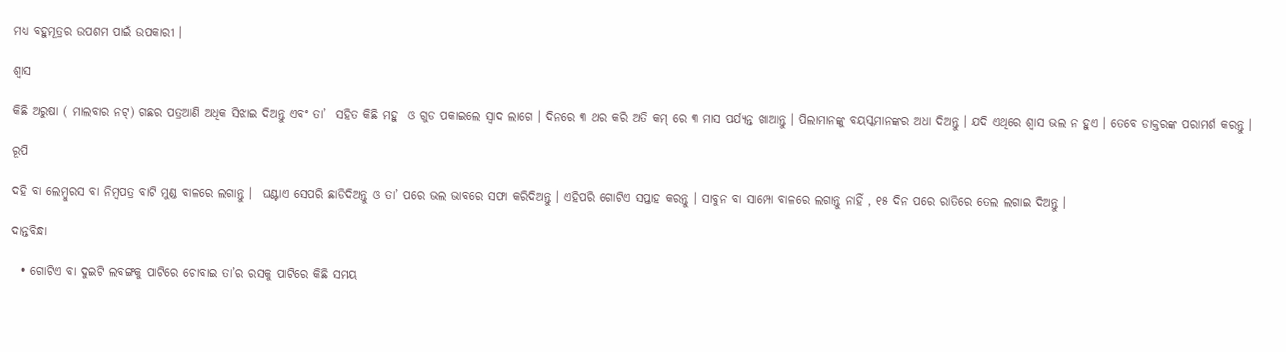ମଧ୍ୟ ବହୁମୂତ୍ରର ଉପଶମ ପାଇଁ ଉପକାରୀ ।

ଶ୍ଵାସ

କିଛି ଅରୁଷା ( ମାଲବାର ନଟ୍) ଗଛର ପତ୍ରଆଣି ଅଧିକ ସିଝାଇ ଦିଅନ୍ତୁ ଏବଂ ତା’  ସହିତ କିଛି ମହୁ  ଓ ଗୁଡ ପକାଇଲେ ସ୍ଵାଦ ଲାଗେ । ଦିନରେ ୩ ଥର କରି ଅତି କମ୍ ରେ ୩ ମାସ ପର୍ଯ୍ୟନ୍ତ ଖାଆନ୍ତୁ । ପିଲାମାନଙ୍କୁ ବୟସ୍କମାନଙ୍କର ଅଧା ଦିଅନ୍ତୁ । ଯଦି ଏଥିରେ ଶ୍ଵାସ ଭଲ ନ ହୁଏ । ତେବେ ଡାକ୍ତରଙ୍କ ପରାମର୍ଶ କରନ୍ତୁ ।

ରୂପି

ଦହି ବା ଲେମ୍ବୁରସ ବା ନିମ୍ବପତ୍ର ବାଟି ମୁଣ୍ଡ ବାଳରେ ଲଗାନ୍ତୁ ।  ଘଣ୍ଟାଏ ସେପରି ଛାଡିଦିଅନ୍ତୁ ଓ ତା’ ପରେ ଭଲ ଭାବରେ ସଫା କରିଦିଅନ୍ତୁ । ଏହିପରି ଗୋଟିଏ ସପ୍ତାହ କରନ୍ତୁ । ସାବୁନ ବା ସାମ୍ପୋ ବାଳରେ ଲଗାନ୍ତୁ ନାହିଁ , ୧୫ ଦିନ ପରେ ରାତିରେ ତେଲ ଲଗାଇ ଦିଅନ୍ତୁ ।

ଦାନ୍ତବିନ୍ଧା

  • ଗୋଟିଏ ବା ଦୁଇଟି ଲବଙ୍ଗକୁ ପାଟିରେ ଚୋବାଇ ତା’ର ରସକୁ ପାଟିରେ କିଛି ସମୟ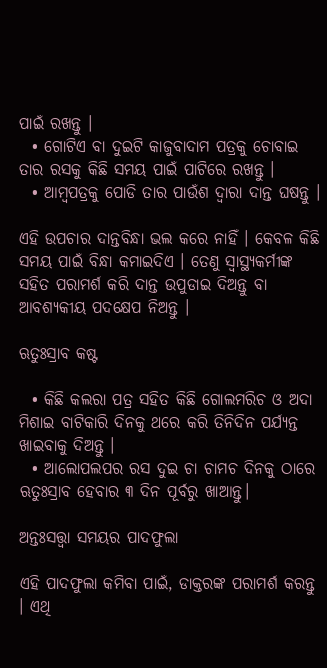ପାଇଁ ରଖନ୍ତୁ ।
  • ଗୋଟିଏ ବା ଦୁଇଟି କାଜୁବାଦାମ ପତ୍ରକୁ ଚୋବାଇ ତାର ରସକୁ କିଛି ସମୟ ପାଇଁ ପାଟିରେ ରଖନ୍ତୁ ।
  • ଆମ୍ବପତ୍ରକୁ ପୋଡି ତାର ପାଉଁଶ ଦ୍ଵାରା ଦାନ୍ତ ଘଷନ୍ତୁ ।

ଏହି ଉପଚାର ଦାନ୍ତବିନ୍ଧା ଭଲ କରେ ନାହିଁ । କେବଳ କିଛି ସମୟ ପାଇଁ ବିନ୍ଧା କମାଇଦିଏ । ତେଣୁ ସ୍ୱାସ୍ଥ୍ୟକର୍ମୀଙ୍କ ସହିତ ପରାମର୍ଶ କରି ଦାନ୍ତ ଉପୁଡାଇ ଦିଅନ୍ତୁ ବା ଆବଶ୍ୟକୀୟ ପଦକ୍ଷେପ ନିଅନ୍ତୁ ।

ଋତୁଃସ୍ରାବ କଷ୍ଟ

  • କିଛି କଲରା ପତ୍ର ସହିତ କିଛି ଗୋଲମରିଚ ଓ ଅଦା ମିଶାଇ ବାଟିକାରି ଦିନକୁ ଥରେ କରି ତିନିଦିନ ପର୍ଯ୍ୟନ୍ତ ଖାଇବାକୁ ଦିଅନ୍ତୁ ।
  • ଆଲୋପଲପର ରସ ଦୁଇ ଚା ଚାମଚ ଦିନକୁ ଠାରେ ଋତୁଃସ୍ରାବ ହେବାର ୩ ଦିନ ପୂର୍ବରୁ ଖାଆନ୍ତୁ।

ଅନ୍ତଃସତ୍ତ୍ଵା ସମୟର ପାଦଫୁଲା

ଏହି ପାଦଫୁଲା କମିବା ପାଇଁ, ଡାକ୍ତରଙ୍କ ପରାମର୍ଶ କରନ୍ତୁ । ଏଥି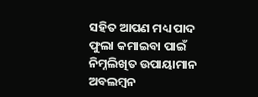ସହିତ ଆପଣ ମଧ୍ୟ ପାଦ ଫୁଲା କମାଇବା ପାଇଁ ନିମ୍ନଲିଖିତ ଉପାୟାମାନ ଅବଲମ୍ବନ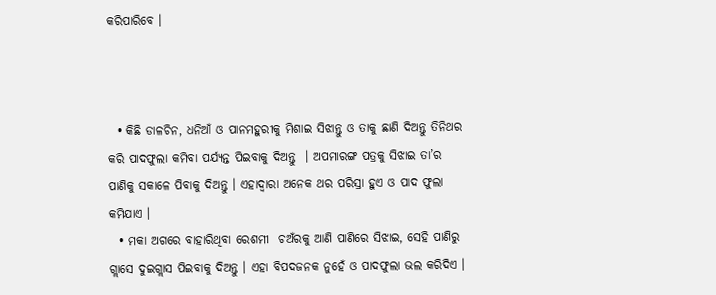କରିପାରିବେ ।



  • କିଛି ଡାଳଚିନ, ଧନିଆଁ ଓ ପାନମହୁରୀକୁ ମିଶାଇ ସିଝାନ୍ତୁ ଓ ତାକୁ ଛାଣି ଦିଅନ୍ତୁ ତିନିଥର କରି ପାଦଫୁଲା କମିବା ପର୍ଯ୍ୟନ୍ତ ପିଇବାକୁ ଦିଅନ୍ତୁ  । ଅପମାରଙ୍ଗ ପତ୍ରକୁ ସିଝାଇ ତା’ର ପାଣିକୁ ସକାଳେ ପିବାକୁ ଦିଅନ୍ତୁ । ଏହାଦ୍ଵାରା ଅନେକ ଥର ପରିସ୍ରା ହୁଏ ଓ ପାଦ ଫୁଲା କମିଯାଏ ।
  • ମକା ଅଗରେ ବାହାରିଥିବା ରେଶମୀ  ଚଅଁରକୁ ଆଣି ପାଣିରେ ସିଝାଇ, ସେହି ପାଣିରୁ ଗ୍ଲାସେ ଦୁଇଗ୍ଲାସ ପିଇବାକୁ ଦିଅନ୍ତୁ । ଏହା ବିପଦଜନକ ନୁହେଁ ଓ ପାଦଫୁଲା ଭଲ କରିଦିଏ ।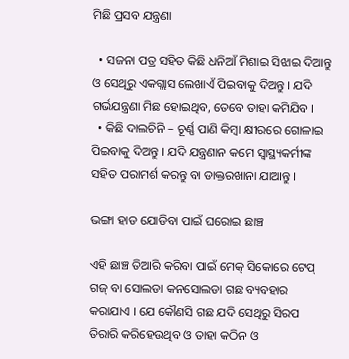ମିଛି ପ୍ରସବ ଯନ୍ତ୍ରଣା

  • ସଜନା ପତ୍ର ସହିତ କିଛି ଧନିଆଁ ମିଶାଇ ସିଝାଇ ଦିଆନ୍ତୁ ଓ ସେଥିରୁ ଏକଗ୍ଲାସ ଲେଖାଏଁ ପିଇବାକୁ ଦିଅନ୍ତୁ । ଯଦି ଗର୍ଭଯନ୍ତ୍ରଣା ମିଛ ହୋଇଥିବ, ତେବେ ତାହା କମିଯିବ ।
  • କିଛି ଦାଲଚିନି – ଚୂର୍ଣ୍ଣ ପାଣି କିମ୍ବା କ୍ଷୀରରେ ଗୋଳାଇ ପିଇବାକୁ ଦିଅନ୍ତୁ । ଯଦି ଯନ୍ତ୍ରଣାନ କମେ ସ୍ୱାସ୍ଥ୍ୟକର୍ମୀଙ୍କ ସହିତ ପରାମର୍ଶ କରନ୍ତୁ ବା ଡାକ୍ତରଖାନା ଯାଆନ୍ତୁ ।

ଭଙ୍ଗା ହାଡ ଯୋଡିବା ପାଇଁ ଘରୋଇ ଛାଞ୍ଚ

ଏହି ଛାଞ୍ଚ ତିଆରି କରିବା ପାଇଁ ମେକ୍ ସିକୋରେ ଟେପ୍ ଗଜ୍ ବା ସୋଲଡା କନସୋଲଡା ଗଛ ବ୍ୟବହାର କରାଯାଏ । ଯେ କୌଣସି ଗଛ ଯଦି ସେଥିରୁ ସିରପ ତିରାରି କରିହେଉଥିବ ଓ ତାହା କଠିନ ଓ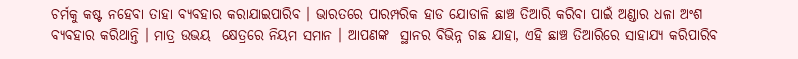ଚର୍ମକୁ କଷ୍ଟ ନହେବା ତାହା ବ୍ୟବହାର କରାଯାଇପାରିବ । ଭାରତରେ ପାରମ୍ପରିକ ହାଡ ଯୋଡାଳି ଛାଞ୍ଚ ତିଆରି କରିବା ପାଇଁ ଅଣ୍ଡାର ଧଳା ଅଂଶ ବ୍ୟବହାର କରିଥାନ୍ତି । ମାତ୍ର ଉଭୟ  କ୍ଷେତ୍ରରେ ନିୟମ ସମାନ । ଆପଣଙ୍କ  ସ୍ଥାନର ବିଭିନ୍ନ ଗଛ ଯାହା, ଏହି ଛାଞ୍ଚ ତିଆରିରେ ସାହାଯ୍ୟ କରିପାରିବ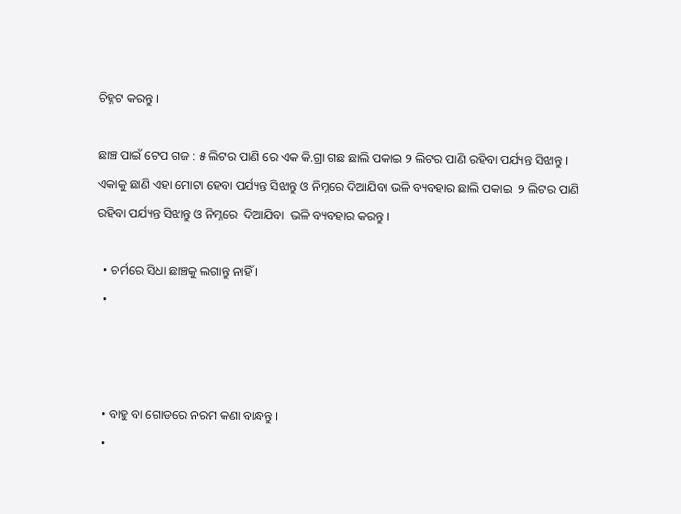ଚିହ୍ନଟ କରନ୍ତୁ ।

ଛାଞ୍ଚ ପାଇଁ ଟେପ ଗଜ : ୫ ଲିଟର ପାଣି ରେ ଏକ କି.ଗ୍ରା ଗଛ ଛାଲି ପକାଇ ୨ ଲିଟର ପାଣି ରହିବା ପର୍ଯ୍ୟନ୍ତ ସିଝାନ୍ତୁ । ଏକାକୁ ଛାଣି ଏହା ମୋଟା ହେବା ପର୍ଯ୍ୟନ୍ତ ସିଝାନ୍ତୁ ଓ ନିମ୍ନରେ ଦିଆଯିବା ଭଳି ବ୍ୟବହାର ଛାଲି ପକାଇ  ୨ ଲିଟର ପାଣି ରହିବା ପର୍ଯ୍ୟନ୍ତ ସିଝାନ୍ତୁ ଓ ନିମ୍ନରେ  ଦିଆଯିବା  ଭଳି ବ୍ୟବହାର କରନ୍ତୁ ।

  • ଚର୍ମରେ ସିଧା ଛାଞ୍ଚକୁ ଲଗାନ୍ତୁ ନାହିଁ ।
  •



  • ବାହୁ ବା ଗୋଡରେ ନରମ କଣା ବାନ୍ଧନ୍ତୁ ।
  •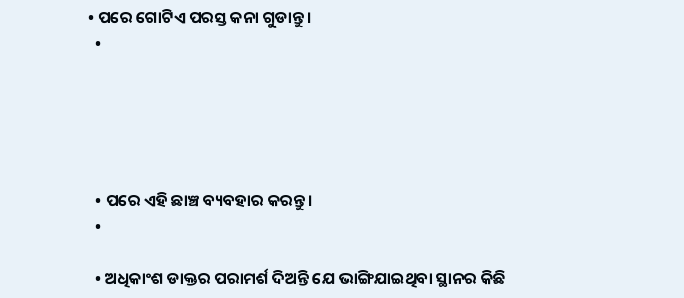• ପରେ ଗୋଟିଏ ପରସ୍ତ କନା ଗୁଡାନ୍ତୁ ।
  •





  • ପରେ ଏହି ଛାଞ୍ଚ ବ୍ୟବହାର କରନ୍ତୁ।
  •

  • ଅଧିକାଂଶ ଡାକ୍ତର ପରାମର୍ଶ ଦିଅନ୍ତି ଯେ ଭାଙ୍ଗିଯାଇଥିବା ସ୍ଥାନର କିଛି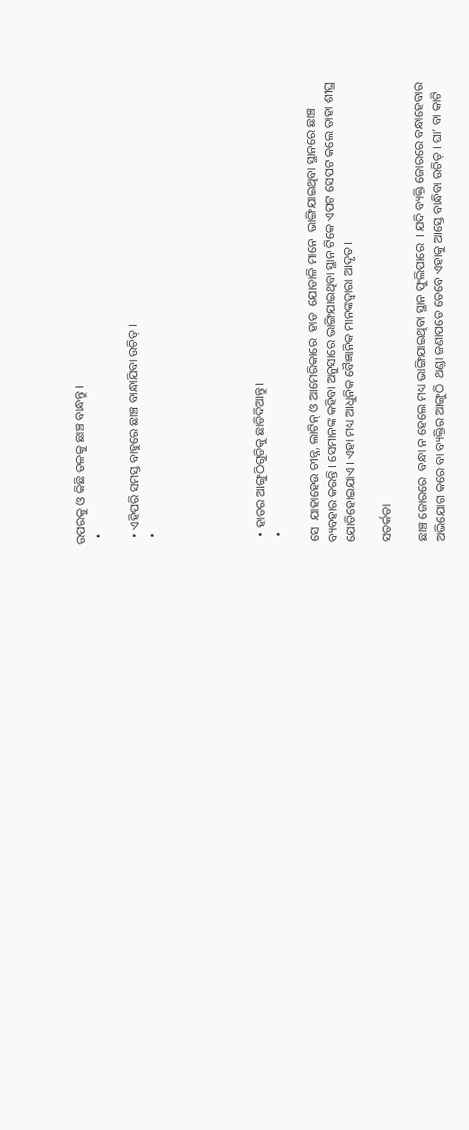ଉପରକୁ ଓ କିଛି ତଳକୁ ଛାଞ୍ଚ ବାନ୍ଧନ୍ତୁ ।
  •

  • ଏହିପରି ସମସ୍ତ ବାହୁରେ ଛାଞ୍ଚ ବାନ୍ଧାଯିବା ଉଚିତ୍ ।
  •





  • ହାତର ଆଙ୍ଗୁଠିଗୁଡିକୁ ଛାଡିଦିଆନ୍ତୁ।
  •

ସେ  ଯାହାହେଉ ଚୀନ୍ନ, ଲାଟିନ୍ ଓ ଆମେରିକାରେ  ହାଡ  ଯୋଡାଳି ମାନେ  ଭାଙ୍ଗିଯାଇଥିବା ସ୍ଥାନରେ ଛାଞ୍ଚ ବ୍ୟବହାର କରନ୍ତି । ସେମାନଙ୍କ କହିବା ଅନୁସାରେ ଭାଙ୍ଗିଯାଇଥିବା ସ୍ଥାନ ଟିକେ ଏପଟ ସେପଟ କଲେ ତାହା ଶୀଘ୍ର ଯୋଡିହୋଇଯାଏ । ଏହା ମଧ୍ୟ ଆଧୁନିକ ବୈଜ୍ଞାନିକ ମାନଙ୍କଦ୍ଵାରା ଆଦୃତ ।

ସତର୍କତା

ଛାଞ୍ଚ ଜୋରରେ  ବନ୍ଧା ନ ହେଲେ ମଧ୍ୟ ଭାଙ୍ଗିଯାଇଥିବା ସ୍ଥାନ ଫୁଲିପାରେ  । ଯଦି ବ୍ୟକ୍ତି ଜୋରରେ ବନ୍ଧାହେବାର  ଅଭିଯୋଗ କରେ ବା ବ୍ୟକ୍ତିର ଆଙ୍ଗୁଠି  ଥଣ୍ଡା ଜଣାପଡେ ତେବେ ଏହାକୁ ଆସ୍ତେ ବାନ୍ଧିବା ଉଚିତ୍ । ଘା’ ବା କାଟି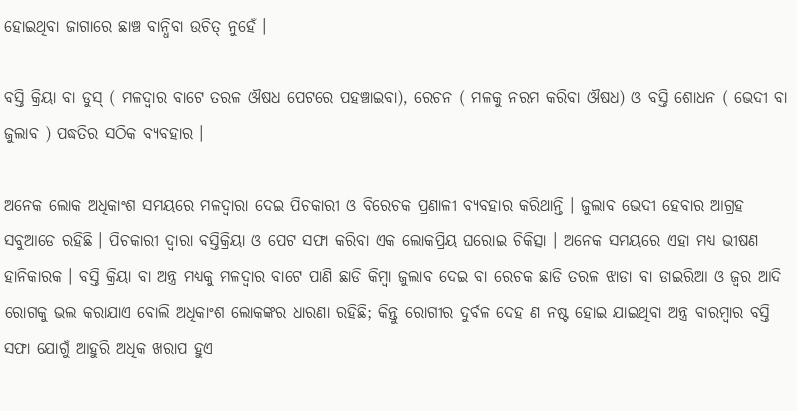ହୋଇଥିବା ଜାଗାରେ ଛାଞ୍ଚ ବାନ୍ଧିବା ଉଚିତ୍ ନୁହେଁ ।

ବସ୍ତି କ୍ରିୟା ବା ଡୁସ୍ ( ମଳଦ୍ଵାର ବାଟେ ତରଳ ଔଷଧ ପେଟରେ ପହଞ୍ଚାଇବା), ରେଚନ ( ମଳକୁ ନରମ କରିବା ଔଷଧ) ଓ ବସ୍ତି ଶୋଧନ ( ଭେଦୀ ବା ଜୁଲାବ ) ପଦ୍ଧତିର ସଠିକ ବ୍ୟବହାର ।

ଅନେକ ଲୋକ ଅଧିକାଂଶ ସମୟରେ ମଳଦ୍ଵାରା ଦେଇ ପିଚକାରୀ ଓ ବିରେଚକ ପ୍ରଣାଳୀ ବ୍ୟବହାର କରିଥାନ୍ତି । ଜୁଲାବ ଭେଦୀ ହେବାର ଆଗ୍ରହ ସବୁଆଡେ ରହିଛି । ପିଚକାରୀ ଦ୍ଵାରା ବସ୍ତିକ୍ରିୟା ଓ ପେଟ ସଫା କରିବା ଏକ ଲୋକପ୍ରିୟ ଘରୋଇ ଚିକିତ୍ସା । ଅନେକ ସମୟରେ ଏହା ମଧ୍ୟ ଭୀଷଣ ହାନିକାରକ । ବସ୍ତି କ୍ରିୟା ବା ଅନ୍ତ୍ର ମଧ୍ୟକୁ ମଳଦ୍ଵାର ବାଟେ ପାଣି ଛାଡି କିମ୍ବା ଜୁଲାବ ଦେଇ ବା ରେଚକ ଛାଡି ତରଳ ଝାଡା ବା ଡାଇରିଆ ଓ ଜ୍ଵର ଆଦି ରୋଗକୁ ଭଲ କରାଯାଏ ବୋଲି ଅଧିକାଂଶ ଲୋକଙ୍କର ଧାରଣା ରହିଛି; କିନ୍ତୁ ରୋଗୀର ଦୁର୍ବଳ ଦେହ ଣ ନଷ୍ଟ ହୋଇ ଯାଇଥିବା ଅନ୍ତ୍ର ବାରମ୍ବାର ବସ୍ତି ସଫା ଯୋଗୁଁ ଆହୁରି ଅଧିକ ଖରାପ ହୁଏ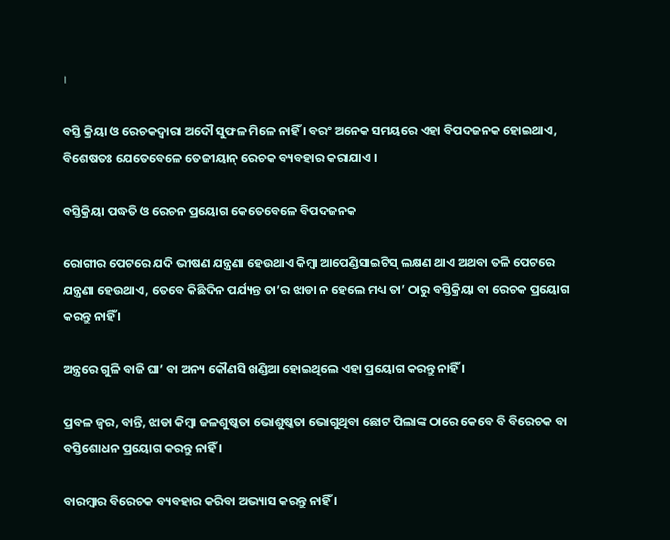।

ବସ୍ତି କ୍ରିୟା ଓ ରେଚକଦ୍ଵାରା ଅଦୌ ସୁଫଳ ମିଳେ ନାହିଁ । ବରଂ ଅନେକ ସମୟରେ ଏହା ବିପଦଜନକ ହୋଇଥାଏ, ବିଶେଷତଃ ଯେତେବେଳେ ତେଜୀୟାନ୍ ରେଚକ ବ୍ୟବହାର କରାଯାଏ ।

ବସ୍ତିକ୍ରିୟା ପଦ୍ଧତି ଓ ରେଚନ ପ୍ରୟୋଗ କେତେବେଳେ ବିପଦଜନକ

ରୋଗୀର ପେଟରେ ଯଦି ଭୀଷଣ ଯନ୍ତ୍ରଣା ହେଉଥାଏ କିମ୍ବା ଆପେଣ୍ଡିସାଇଟିସ୍ ଲକ୍ଷଣ ଥାଏ ଅଥବା ତଳି ପେଟରେ ଯନ୍ତ୍ରଣା ହେଉଥାଏ, ତେବେ କିଛିଦିନ ପର୍ଯ୍ୟନ୍ତ ତା’ର ଝାଡା ନ ହେଲେ ମଧ୍ୟ ତା’ ଠାରୁ ବସ୍ତିକ୍ରିୟା ବା ରେଚକ ପ୍ରୟୋଗ କରନ୍ତୁ ନାହିଁ ।

ଅନ୍ତ୍ରରେ ଗୁଳି ବାଜି ଘା’ ବା ଅନ୍ୟ କୌଣସି ଖଣ୍ଡିଆ ହୋଇଥିଲେ ଏହା ପ୍ରୟୋଗ କରନ୍ତୁ ନାହିଁ ।

ପ୍ରବଳ ଜ୍ଵର, ବାନ୍ତି, ଝାଡା କିମ୍ବା ଜଳଶୁଷ୍କତା ଭୋଶୁଷ୍କତା ଭୋଗୁଥିବା ଛୋଟ ପିଲାଙ୍କ ଠାରେ କେବେ ବି ବିରେଚକ ବା ବସ୍ତିଶୋଧନ ପ୍ରୟୋଗ କରନ୍ତୁ ନାହିଁ ।

ବାରମ୍ବାର ବିରେଚକ ବ୍ୟବହାର କରିବା ଅଭ୍ୟାସ କରନ୍ତୁ ନାହିଁ ।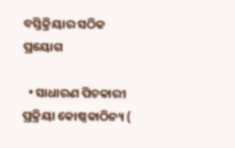ବସ୍ତିକ୍ରିୟାର ସଠିକ ପ୍ରୟୋଗ

  • ସାଧାରଣ ପିଚକାରୀ ପ୍ରକ୍ରିୟା କୋଷ୍ଠକାଠିନ୍ୟ (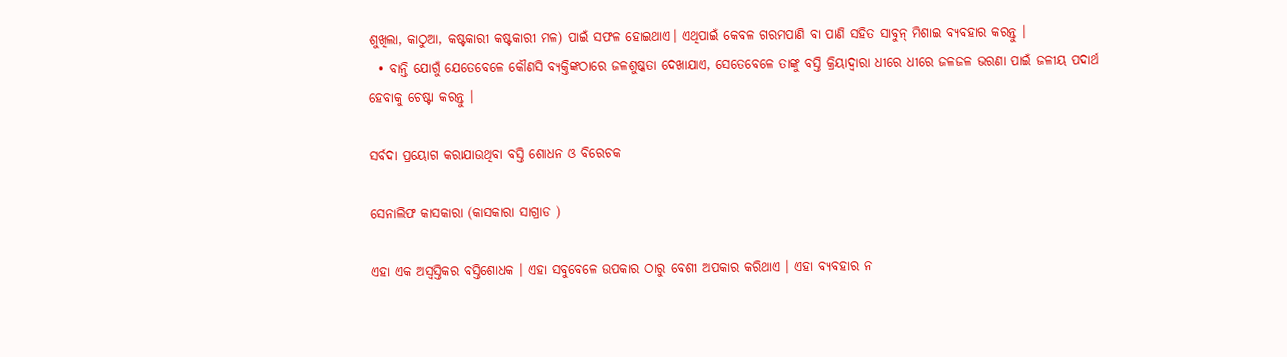ଶୁଖିଲା, କାଠୁଆ, କଷ୍ଟକାରୀ କଷ୍ଟକାରୀ ମଳ) ପାଇଁ ସଫଳ ହୋଇଥାଏ। ଏଥିପାଇଁ କେବଳ ଗରମପାଣି ବା ପାଣି ସହିତ ସାବୁନ୍ ମିଶାଇ ବ୍ୟବହାର କରନ୍ତୁ ।
  • ବାନ୍ତି ଯୋଗୁଁ ଯେତେବେଳେ କୌଣସି ବ୍ୟକ୍ତିଙ୍କଠାରେ ଜଳଶୁଷ୍କତା ଦେଖାଯାଏ, ସେତେବେଳେ ତାଙ୍କୁ ବସ୍ତି କ୍ରିୟାଦ୍ଵାରା ଧୀରେ ଧୀରେ ଜଳଜଳ ଭରଣା ପାଇଁ ଜଳୀୟ ପଦାର୍ଥ ହେବାକୁ ଚେଷ୍ଟା କରନ୍ତୁ ।

ସର୍ବଦା ପ୍ରୟୋଗ କରାଯାଉଥିବା ବସ୍ତି ଶୋଧନ ଓ ବିରେଚକ

ସେନାଲିଫ କାସକାରା (କାସକାରା ସାଗ୍ରାଡ )

ଏହା ଏକ ଅସ୍ଵସ୍ତିକର ବସ୍ତିଶୋଧକ । ଏହା ସବୁବେଳେ ଉପକାର ଠାରୁ ବେଶୀ ଅପକାର କରିଥାଏ । ଏହା ବ୍ୟବହାର ନ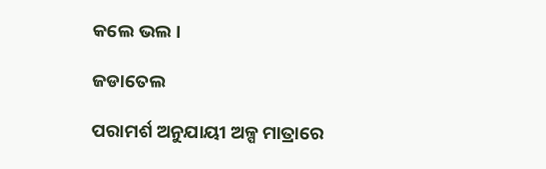କଲେ ଭଲ ।

ଜଡାତେଲ

ପରାମର୍ଶ ଅନୁଯାୟୀ ଅଳ୍ପ ମାତ୍ରାରେ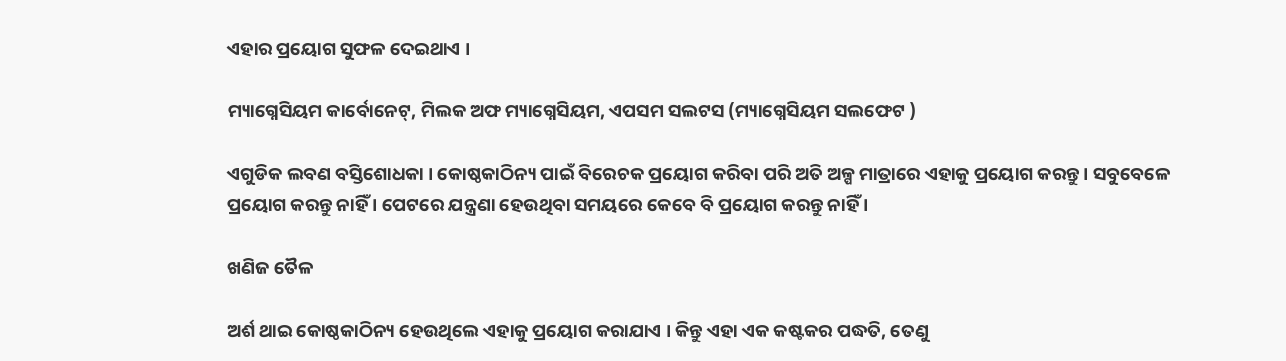ଏହାର ପ୍ରୟୋଗ ସୁଫଳ ଦେଇଥାଏ ।

ମ୍ୟାଗ୍ନେସିୟମ କାର୍ବୋନେଟ୍, ମିଲକ ଅଫ ମ୍ୟାଗ୍ନେସିୟମ, ଏପସମ ସଲଟସ (ମ୍ୟାଗ୍ନେସିୟମ ସଲଫେଟ )

ଏଗୁଡିକ ଲବଣ ବସ୍ତିଶୋଧକା । କୋଷ୍ଠକାଠିନ୍ୟ ପାଇଁ ବିରେଚକ ପ୍ରୟୋଗ କରିବା ପରି ଅତି ଅଳ୍ପ ମାତ୍ରାରେ ଏହାକୁ ପ୍ରୟୋଗ କରନ୍ତୁ । ସବୁବେଳେ ପ୍ରୟୋଗ କରନ୍ତୁ ନାହିଁ । ପେଟରେ ଯନ୍ତ୍ରଣା ହେଉଥିବା ସମୟରେ କେବେ ବି ପ୍ରୟୋଗ କରନ୍ତୁ ନାହିଁ ।

ଖଣିଜ ତୈଳ

ଅର୍ଶ ଥାଇ କୋଷ୍ଠକାଠିନ୍ୟ ହେଉଥିଲେ ଏହାକୁ ପ୍ରୟୋଗ କରାଯାଏ । କିନ୍ତୁ ଏହା ଏକ କଷ୍ଟକର ପଦ୍ଧତି, ତେଣୁ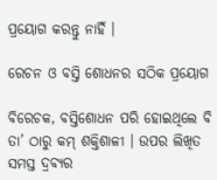ପ୍ରୟୋଗ କରନ୍ତୁ ନାହିଁ ।

ରେଚନ ଓ ବସ୍ତି ଶୋଧନର ସଠିକ ପ୍ରୟୋଗ

ବିରେଚକ, ବସ୍ତିଶୋଧନ ପରି ହୋଇଥିଲେ ବି ତା’ ଠାରୁ କମ୍ ଶକ୍ତିଶାଳୀ । ଉପର ଲିଖିତ ସମସ୍ତ ଦ୍ରବ୍ୟର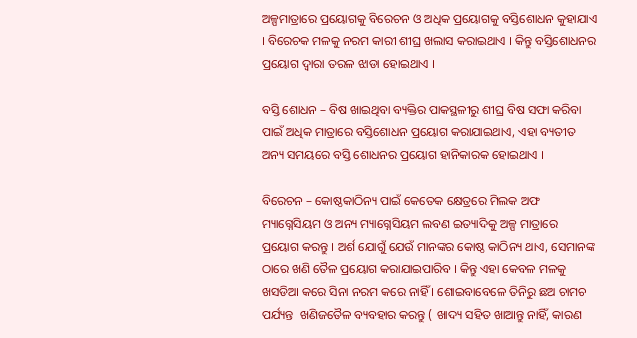ଅଳ୍ପମାତ୍ରାରେ ପ୍ରୟୋଗକୁ ବିରେଚନ ଓ ଅଧିକ ପ୍ରୟୋଗକୁ ବସ୍ତିଶୋଧନ କୁହାଯାଏ । ବିରେଚକ ମଳକୁ ନରମ କାରୀ ଶୀଘ୍ର ଖଲାସ କରାଇଥାଏ । କିନ୍ତୁ ବସ୍ତିଶୋଧନର ପ୍ରୟୋଗ ଦ୍ଵାରା ତରଳ ଝାଡା ହୋଇଥାଏ ।

ବସ୍ତି ଶୋଧନ – ବିଷ ଖାଇଥିବା ବ୍ୟକ୍ତିର ପାକସ୍ଥଳୀରୁ ଶୀଘ୍ର ବିଷ ସଫା କରିବା ପାଇଁ ଅଧିକ ମାତ୍ରାରେ ବସ୍ତିଶୋଧନ ପ୍ରୟୋଗ କରାଯାଇଥାଏ, ଏହା ବ୍ୟତୀତ ଅନ୍ୟ ସମୟରେ ବସ୍ତି ଶୋଧନର ପ୍ରୟୋଗ ହାନିକାରକ ହୋଇଥାଏ ।

ବିରେଚନ – କୋଷ୍ଠକାଠିନ୍ୟ ପାଇଁ କେତେକ କ୍ଷେତ୍ରରେ ମିଲକ ଅଫ ମ୍ୟାଗ୍ନେସିୟମ ଓ ଅନ୍ୟ ମ୍ୟାଗ୍ନେସିୟମ ଲବଣ ଇତ୍ୟାଦିକୁ ଅଳ୍ପ ମାତ୍ରାରେ ପ୍ରୟୋଗ କରନ୍ତୁ । ଅର୍ଶ ଯୋଗୁଁ ଯେଉଁ ମାନଙ୍କର କୋଷ୍ଠ କାଠିନ୍ୟ ଥାଏ, ସେମାନଙ୍କ ଠାରେ ଖଣି ତୈଳ ପ୍ରୟୋଗ କରାଯାଇପାରିବ । କିନ୍ତୁ ଏହା କେବଳ ମଳକୁ ଖସଡିଆ କରେ ସିନା ନରମ କରେ ନାହିଁ । ଶୋଇବାବେଳେ ତିନିରୁ ଛଅ ଚାମଚ ପର୍ଯ୍ୟନ୍ତ  ଖଣିଜତୈଳ ବ୍ୟବହାର କରନ୍ତୁ ( ଖାଦ୍ୟ ସହିତ ଖାଆନ୍ତୁ ନାହିଁ, କାରଣ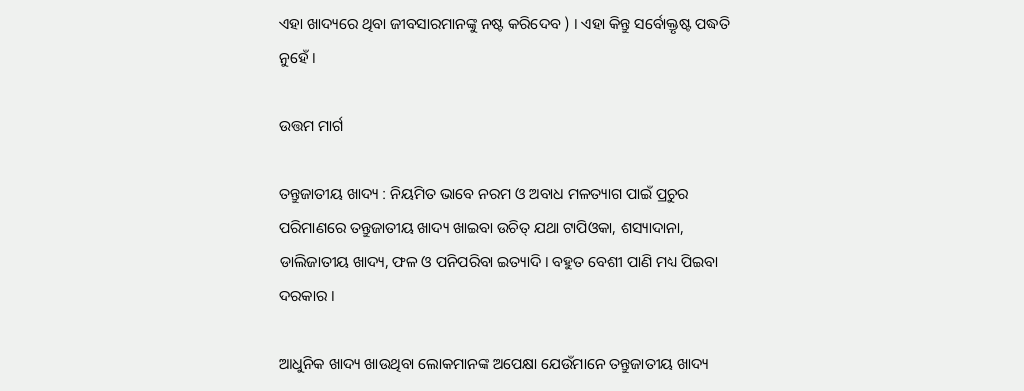ଏହା ଖାଦ୍ୟରେ ଥିବା ଜୀବସାରମାନଙ୍କୁ ନଷ୍ଟ କରିଦେବ ) । ଏହା କିନ୍ତୁ ସର୍ବୋକ୍ତୃଷ୍ଟ ପଦ୍ଧତି ନୁହେଁ ।

ଉତ୍ତମ ମାର୍ଗ

ତନ୍ତୁଜାତୀୟ ଖାଦ୍ୟ : ନିୟମିତ ଭାବେ ନରମ ଓ ଅବାଧ ମଳତ୍ୟାଗ ପାଇଁ ପ୍ରଚୁର ପରିମାଣରେ ତନ୍ତୁଜାତୀୟ ଖାଦ୍ୟ ଖାଇବା ଉଚିତ୍ ଯଥା ଟାପିଓକା, ଶସ୍ୟାଦାନା, ଡାଲିଜାତୀୟ ଖାଦ୍ୟ, ଫଳ ଓ ପନିପରିବା ଇତ୍ୟାଦି । ବହୁତ ବେଶୀ ପାଣି ମଧ୍ୟ ପିଇବା ଦରକାର ।

ଆଧୁନିକ ଖାଦ୍ୟ ଖାଉଥିବା ଲୋକମାନଙ୍କ ଅପେକ୍ଷା ଯେଉଁମାନେ ତନ୍ତୁଜାତୀୟ ଖାଦ୍ୟ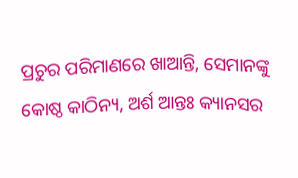ପ୍ରଚୁର ପରିମାଣରେ ଖାଆନ୍ତି, ସେମାନଙ୍କୁ କୋଷ୍ଠ କାଠିନ୍ୟ, ଅର୍ଶ ଆନ୍ତଃ କ୍ୟାନସର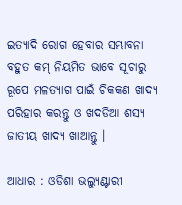ଇତ୍ୟାଦି ରୋଗ ହେବାର ସମ୍ଭାବନା ବହୁତ କମ୍ ନିୟମିତ ଭାବେ ସୂଚାରୁ ରୂପେ ମଳତ୍ୟାଗ ପାଇଁ ଚିକକଣ ଖାଦ୍ୟ ପରିହାର କରନ୍ତୁ ଓ ଖଦଡିଆ ଶସ୍ୟ ଜାତୀୟ ଖାଦ୍ୟ ଖାଆନ୍ତୁ ।

ଆଧାର : ଓଡିଶା ଭଲ୍ୟୁଣ୍ଟାରୀ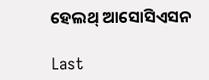ହେଲଥ୍ ଆସୋସିଏସନ

Last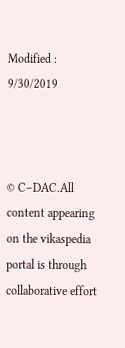Modified : 9/30/2019



© C–DAC.All content appearing on the vikaspedia portal is through collaborative effort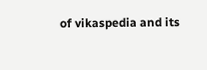of vikaspedia and its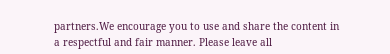partners.We encourage you to use and share the content in a respectful and fair manner. Please leave all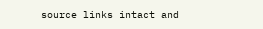source links intact and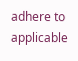adhere to applicable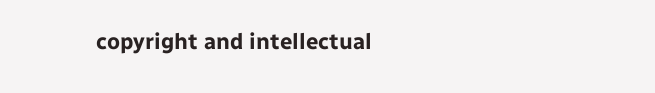copyright and intellectual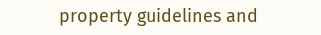property guidelines and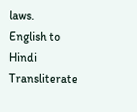laws.
English to Hindi Transliterate